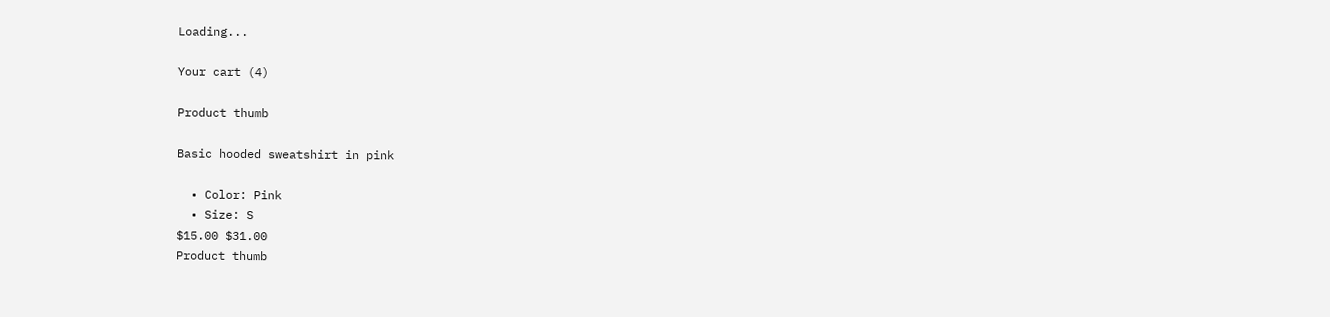Loading...

Your cart (4)

Product thumb

Basic hooded sweatshirt in pink

  • Color: Pink
  • Size: S
$15.00 $31.00
Product thumb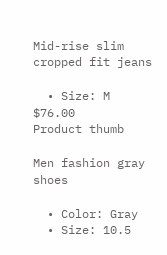Mid-rise slim cropped fit jeans

  • Size: M
$76.00
Product thumb

Men fashion gray shoes

  • Color: Gray
  • Size: 10.5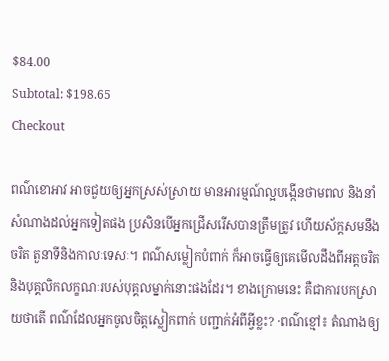$84.00
Subtotal: $198.65
Checkout

ពណ៌ខោអាវ អាចជួយឲ្យអ្នកស្រស់ស្រាយ មានអារម្មណ៍ល្អបង្កើនថាមពល និងនាំសំណាងដល់អ្នកទៀតផង ប្រសិនបើអ្នកជ្រើសរើសបានត្រឹមត្រូវ ហើយស័ក្តសមនឹងចរិត តួនាទីនិងកាលៈទេសៈ។ ពណ៌សម្លៀកបំពាក់ ក៏អាចធ្វើឲ្យគេមើលដឹងពីអត្តចរិត និងបុគ្គលិកលក្ខណៈរបស់បុគ្គលម្នាក់នោះផងដែរ។ ខាងក្រោមនេះ គឺជាការបកស្រាយថាតើ ពណ៌ដែលអ្នកចូលចិត្តស្លៀកពាក់ បញ្ជាក់អំពីអ្វីខ្លះ? ·ពណ៌ខ្មៅ៖ តំណាងឲ្យ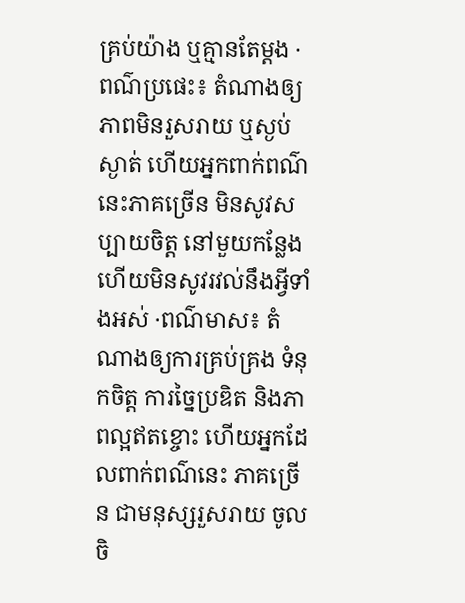គ្រប់យ៉ាង ឬគ្មានតែម្តង ·ពណ៌ប្រផេះ៖ តំណាងឲ្យភាពមិនរួសរាយ ឬស្ងប់ស្ងាត់ ហើយអ្នកពាក់ពណ៌នេះភាគច្រើន មិនសូវសប្បាយចិត្ត នៅមួយកន្លែង ហើយមិនសូវរវល់នឹងអ្វីទាំងអស់ ·ពណ៌មាស៖ តំណាងឲ្យការគ្រប់គ្រង ទំនុកចិត្ត ការច្នៃប្រឌិត និងភាពល្អឥតខ្ចោះ ហើយអ្នកដែលពាក់ពណ៌នេះ ភាគច្រើន ជាមនុស្សរួសរាយ ចូលចិ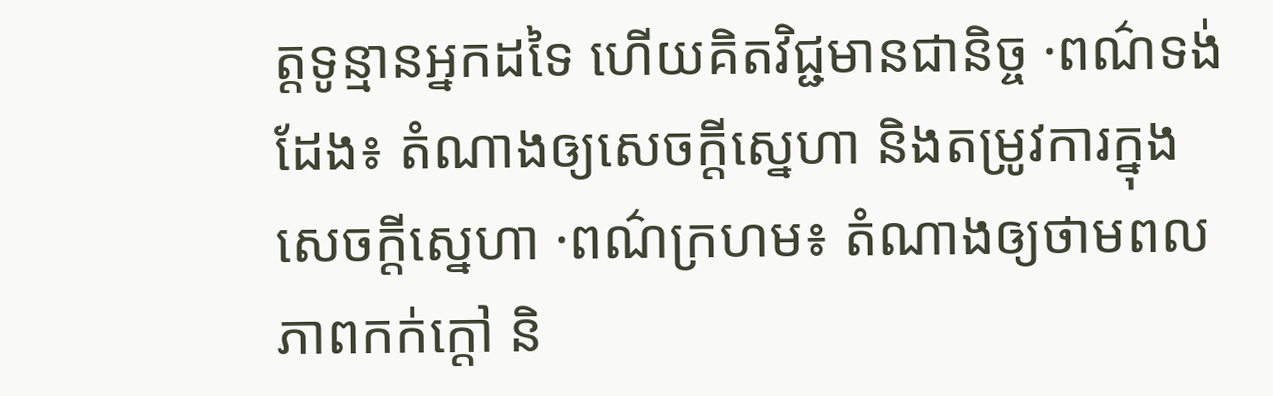ត្តទូន្មានអ្នកដទៃ ហើយគិតវិជ្ជមានជានិច្ច ·ពណ៌ទង់ដែង៖ តំណាងឲ្យសេចក្តីស្នេហា និងតម្រូវការក្នុងសេចក្តីស្នេហា ·ពណ៌ក្រហម៖ តំណាងឲ្យថាមពល ភាពកក់ក្តៅ និ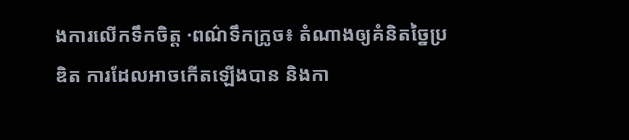ងការលើកទឹកចិត្ត ·ពណ៌ទឹកក្រូច៖ តំណាងឲ្យគំនិតច្នៃប្រឌិត ការដែលអាចកើតឡើងបាន និងកា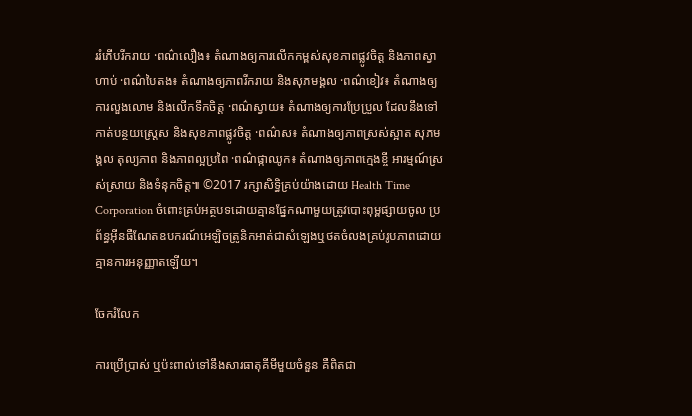ររំភើបរីករាយ ·ពណ៌លឿង៖ តំណាងឲ្យការលើកកម្ពស់សុខភាពផ្លូវចិត្ត និងភាពស្វាហាប់ ·ពណ៌បៃតង៖ តំណាងឲ្យភាពរីករាយ និងសុភមង្គល ·ពណ៌ខៀវ៖ តំណាងឲ្យការលួងលោម និងលើកទឹកចិត្ត ·ពណ៌ស្វាយ៖ តំណាងឲ្យការប្រែប្រួល ដែលនឹងទៅកាត់បន្ថយស្រ្តេស និងសុខភាពផ្លូវចិត្ត ·ពណ៌ស៖ តំណាងឲ្យភាពស្រស់ស្អាត សុភមង្គល តុល្យភាព និងភាពល្អប្រពៃ ·ពណ៌ផ្កាឈូក៖ តំណាងឲ្យភាពក្មេងខ្ចី អារម្មណ៍ស្រស់ស្រាយ និងទំនុកចិត្ត៕ ©2017 រក្សាសិទ្ធិគ្រប់យ៉ាងដោយ Health Time Corporation ចំពោះគ្រប់អត្ថបទដោយគ្មានផ្នែកណាមួយត្រូវបោះពុម្ពផ្សាយចូល ប្រព័ន្ធអ៊ីនធឺណែតឧបករណ៍អេឡិចត្រូនិកអាត់ជាសំឡេងឬថតចំលងគ្រប់រូបភាពដោយគ្មានការអនុញ្ញាតឡើយ។

ចែករំលែក

ការប្រើប្រាស់ ឬប៉ះពាល់ទៅនឹងសារធាតុគីមីមួយចំនួន គឺពិតជា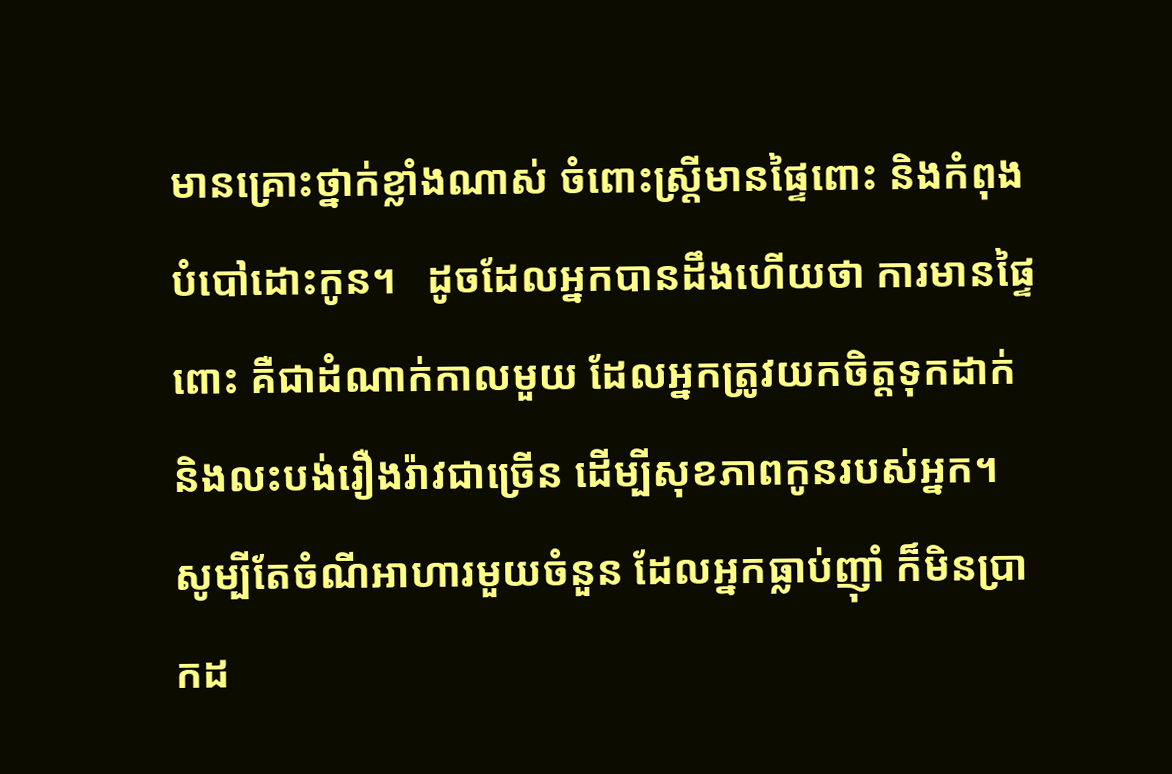មានគ្រោះថ្នាក់ខ្លាំងណាស់ ចំពោះស្រ្តីមានផ្ទៃពោះ និងកំពុងបំបៅដោះកូន។   ដូចដែលអ្នកបានដឹងហើយថា ការមានផ្ទៃពោះ គឺជាដំណាក់កាលមួយ ដែលអ្នកត្រូវយកចិត្តទុកដាក់ និងលះបង់រឿងរ៉ាវជាច្រើន ដើម្បីសុខភាពកូនរបស់អ្នក។ សូម្បីតែចំណីអាហារមួយចំនួន ដែលអ្នកធ្លាប់ញ៉ាំ ក៏មិនប្រាកដ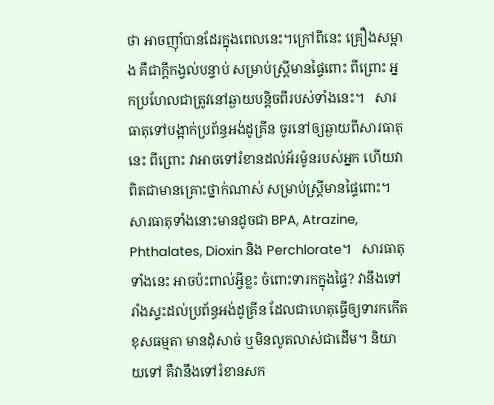ថា អាចញ៉ាំបានដែរក្នុងពេលនេះ។ក្រៅពីនេះ គ្រឿងសម្អាង គឺជាក្តីកង្វល់បន្ទាប់ សម្រាប់ស្រ្តីមានផ្ទៃពោះ ពីព្រោះ អ្នកប្រហែលជាត្រូវនៅឆ្ងាយបន្តិចពីរបស់ទាំងនេះ។   សារធាតុទៅបង្អាក់ប្រព័ន្ធអង់ដូគ្រីន ចូរនៅឲ្យឆ្ងាយពីសារធាតុនេះ ពីព្រោះ វាអាចទៅរំខានដល់អ័រម៉ូនរបស់អ្នក ហើយវាពិតជាមានគ្រោះថ្នាក់ណាស់ សម្រាប់ស្រ្តីមានផ្ទៃពោះ។ សារធាតុទាំងនោះមានដូចជា BPA, Atrazine, Phthalates, Dioxin និង Perchlorate។   សារធាតុទាំងនេះ អាចប៉ះពាល់អ្វីខ្លះ ចំពោះទារកក្នុងផ្ទៃ? វានឹងទៅរាំងស្ទះដល់ប្រព័ន្ធអង់ដូគ្រីន ដែលជាហេតុធ្វើឲ្យទារកកើតខុសធម្មតា មានដុំសាច់ ឬមិនលូតលាស់ជាដើម។ និយាយទៅ គឺវានឹងទៅរំខានសក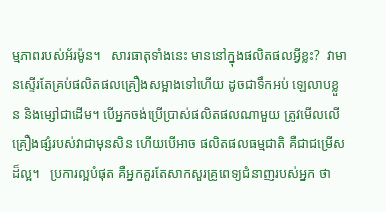ម្មភាពរបស់អ័រម៉ូន។   សារធាតុទាំងនេះ មាននៅក្នុងផលិតផលអ្វីខ្លះ?  វាមានស្ទើរតែគ្រប់ផលិតផលគ្រឿងសម្អាងទៅហើយ ដូចជាទឹកអប់ ឡេលាបខ្លួន និងម្សៅជាដើម។ បើអ្នកចង់ប្រើប្រាស់ផលិតផលណាមួយ ត្រូវមើលលើគ្រឿងផ្សំរបស់វាជាមុនសិន ហើយបើអាច ផលិតផលធម្មជាតិ គឺជាជម្រើសដ៏ល្អ។   ប្រការល្អបំផុត គឺអ្នកគួរតែសាកសួរគ្រូពេទ្យជំនាញរបស់អ្នក ថា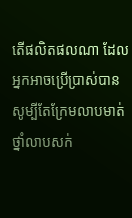តើផលិតផលណា ដែលអ្នកអាចប្រើប្រាស់បាន សូម្បីតែក្រែមលាបមាត់ ថ្នាំលាបសក់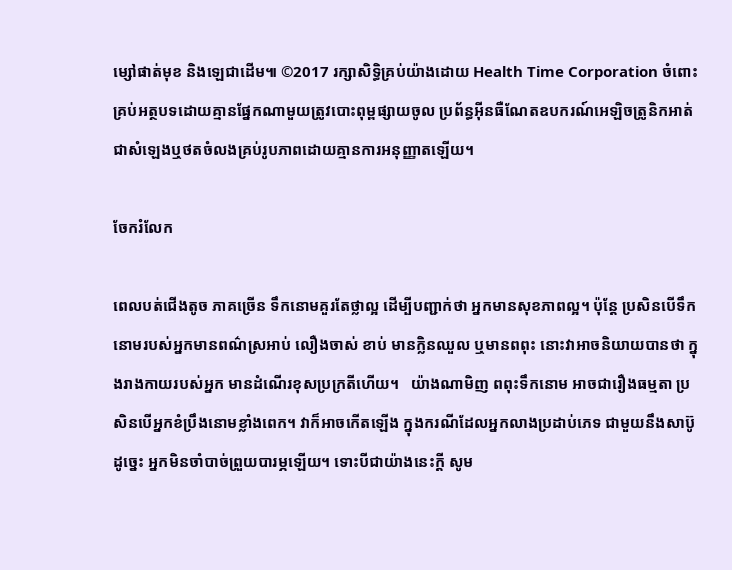ម្សៅផាត់មុខ និងឡេជាដើម៕ ©2017 រក្សាសិទ្ធិគ្រប់យ៉ាងដោយ Health Time Corporation ចំពោះគ្រប់អត្ថបទដោយគ្មានផ្នែកណាមួយត្រូវបោះពុម្ពផ្សាយចូល ប្រព័ន្ធអ៊ីនធឺណែតឧបករណ៍អេឡិចត្រូនិកអាត់ជាសំឡេងឬថតចំលងគ្រប់រូបភាពដោយគ្មានការអនុញ្ញាតឡើយ។

ចែករំលែក

ពេលបត់ជើងតូច ភាគច្រើន ទឹកនោមគួរតែថ្លាល្អ ដើម្បីបញ្ជាក់ថា អ្នកមានសុខភាពល្អ។ ប៉ុន្តែ ប្រសិនបើទឹកនោមរបស់អ្នកមានពណ៌ស្រអាប់ លឿងចាស់ ខាប់ មានក្លិនឈួល ឬមានពពុះ នោះវាអាចនិយាយបានថា ក្នុងរាងកាយរបស់អ្នក មានដំណើរខុសប្រក្រតីហើយ។   យ៉ាងណាមិញ ពពុះទឹកនោម អាចជារឿងធម្មតា ប្រសិនបើអ្នកខំប្រឹងនោមខ្លាំងពេក។ វាក៏អាចកើតឡើង ក្នុងករណីដែលអ្នកលាងប្រដាប់ភេទ ជាមួយនឹងសាប៊ូ ដូច្នេះ អ្នកមិនចាំបាច់ព្រួយបារម្ភឡើយ។ ទោះបីជាយ៉ាងនេះក្តី សូម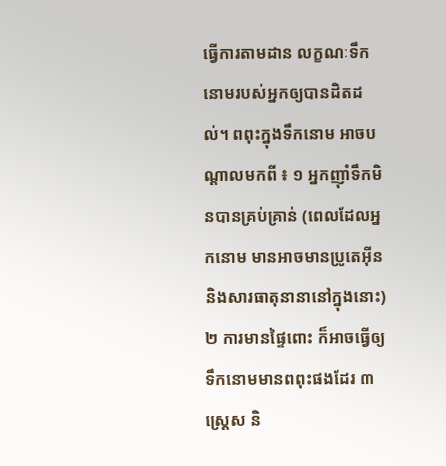ធ្វើការតាមដាន លក្ខណៈទឹកនោមរបស់អ្នកឲ្យបានដិតដល់។ ពពុះក្នុងទឹកនោម អាចបណ្តាលមកពី ៖ ១ អ្នកញ៉ាំទឹកមិនបានគ្រប់គ្រាន់ (ពេលដែលអ្នកនោម មានអាចមានប្រូតេអ៊ីន និងសារធាតុនានានៅក្នុងនោះ) ២ ការមានផ្ទៃពោះ ក៏អាចធ្វើឲ្យទឹកនោមមានពពុះផងដែរ ៣ ស្រ្តេស និ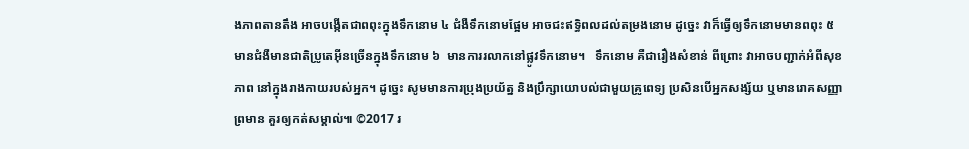ងភាពតានតឹង អាចបង្កើតជាពពុះក្នុងទឹកនោម ៤ ជំងឺទឹកនោមផ្អែម អាចជះឥទ្ធិពលដល់តម្រងនោម ដូច្នេះ វាក៏ធ្វើឲ្យទឹកនោមមានពពុះ ៥ មានជំងឺមានជាតិប្រូតេអ៊ីនច្រើនក្នុងទឹកនោម ៦  មានការរលាកនៅផ្លូវទឹកនោម។   ទឹកនោម គឺជារឿងសំខាន់ ពីព្រោះ វាអាចបញ្ជាក់អំពីសុខភាព នៅក្នុងរាងកាយរបស់អ្នក។ ដូច្នេះ សូមមានការប្រុងប្រយ័ត្ន និងប្រឹក្សាយោបល់ជាមួយគ្រូពេទ្យ ប្រសិនបើអ្នកសង្ស័យ ឬមានរោគសញ្ញាព្រមាន គួរឲ្យកត់សម្គាល់៕ ©2017 រ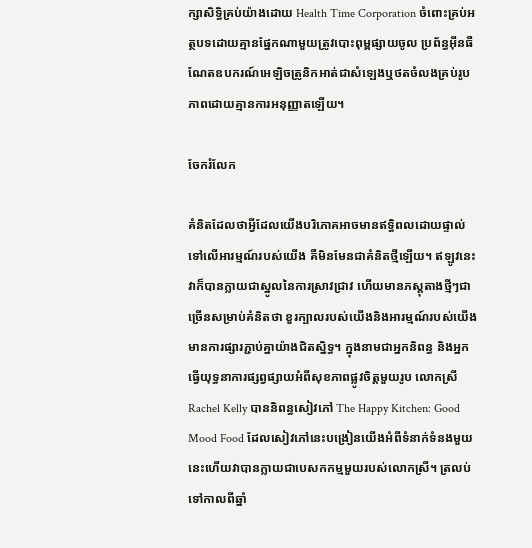ក្សាសិទ្ធិគ្រប់យ៉ាងដោយ Health Time Corporation ចំពោះគ្រប់អត្ថបទដោយគ្មានផ្នែកណាមួយត្រូវបោះពុម្ពផ្សាយចូល ប្រព័ន្ធអ៊ីនធឺណែតឧបករណ៍អេឡិចត្រូនិកអាត់ជាសំឡេងឬថតចំលងគ្រប់រូបភាពដោយគ្មានការអនុញ្ញាតឡើយ។

ចែករំលែក

គំនិតដែលថាអ្វីដែលយើងបរិភោគអាចមានឥទ្ធិពលដោយផ្ទាល់ទៅលើអារម្មណ៍របស់យើង គឺមិនមែនជាគំនិតថ្មីឡើយ។ ឥឡូវនេះវាក៏បានក្លាយជាស្នូលនៃការស្រាវជ្រាវ ហើយមានភស្ដុតាងថ្មីៗជាច្រើនសម្រាប់គំនិតថា ខួរក្បាលរបស់យើងនិងអារម្មណ៍របស់យើងមានការផ្សារភ្ជាប់គ្នាយ៉ាងជិតស្និទ្ធ។ ក្នុងនាមជាអ្នកនិពន្ធ និងអ្នកធ្វើយុទ្ធនាការផ្សព្វផ្សាយអំពីសុខភាពផ្លូវចិត្តមួយរូប លោកស្រី Rachel Kelly បាននិពន្ធសៀវភៅ The Happy Kitchen: Good Mood Food ដែលសៀវភៅនេះបង្រៀនយើងអំពីទំនាក់ទំនងមួយនេះហើយវាបានក្លាយជាបេសកកម្មមួយរបស់លោកស្រី។ ត្រលប់ទៅកាលពីឆ្នាំ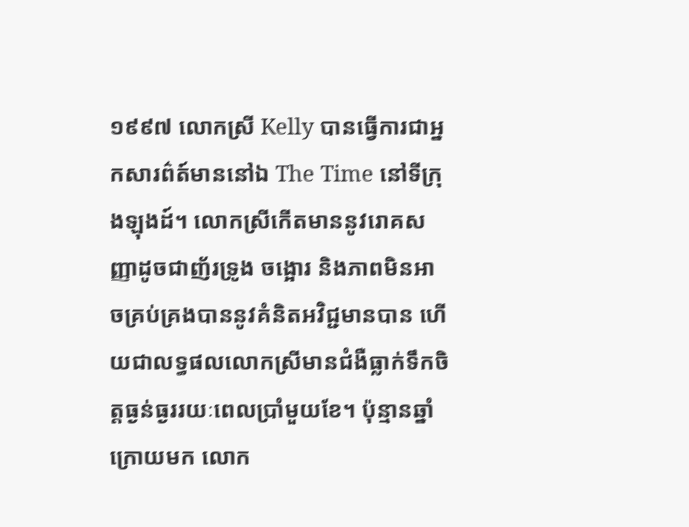១៩៩៧ លោកស្រី Kelly បានធ្វើការជាអ្នកសារព៌ត៍មាននៅឯ The Time នៅទីក្រុងឡុងដ៍។ លោកស្រីកើតមាននូវរោគសញ្ញាដូចជាញ័រទ្រូង ចង្អោរ និងភាពមិនអាចគ្រប់គ្រងបាននូវគំនិតអវិជ្ជមានបាន ហើយជាលទ្ធផលលោកស្រីមានជំងឺធ្លាក់ទឹកចិត្តធ្ងន់ធ្ងររយៈពេលប្រាំមួយខែ។ ប៉ុន្មានឆ្នាំក្រោយមក លោក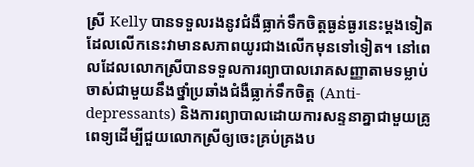ស្រី Kelly បានទទួលរងនូវជំងឺធ្លាក់ទឹកចិត្តធ្ងន់ធ្ងរនេះម្ដងទៀតដែលលើកនេះវាមានសភាពយូរជាងលើកមុនទៅទៀត។ នៅពេលដែលលោកស្រីបានទទួលការព្យាបាលរោគសញ្ញាតាមទម្លាប់ចាស់ជាមួយនឹងថ្នាំប្រឆាំងជំងឺធ្លាក់ទឹកចិត្ត (Anti-depressants) និងការព្យាបាលដោយការសន្ទនាគ្នាជាមួយគ្រូពេទ្យដើម្បីជួយលោកស្រីឲ្យចេះគ្រប់គ្រងប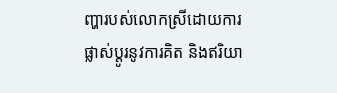ញ្ហារបស់លោកស្រីដោយការផ្លាស់ប្ដូរនូវការគិត និងឥរិយា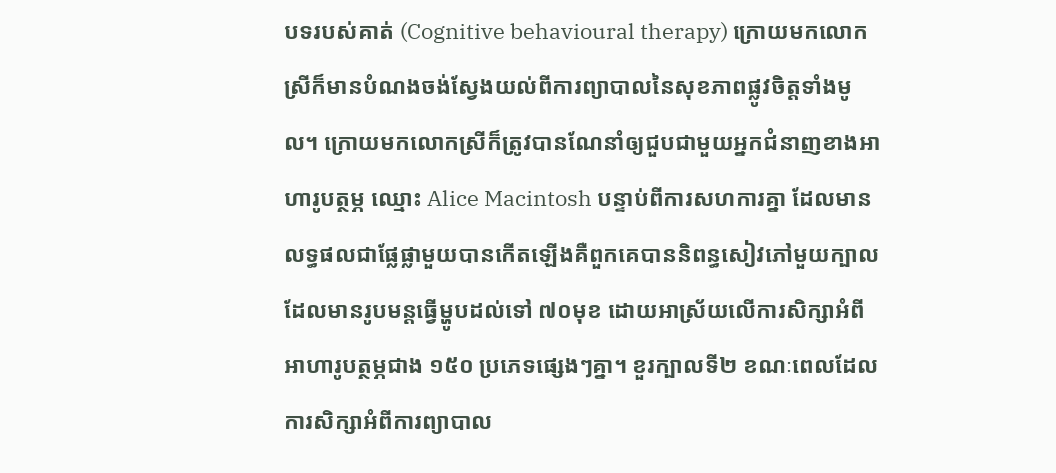បទរបស់គាត់ (Cognitive behavioural therapy) ក្រោយមកលោកស្រីក៏មានបំណងចង់ស្វែងយល់ពីការព្យាបាលនៃសុខភាពផ្លូវចិត្តទាំងមូល។ ក្រោយមកលោកស្រីក៏ត្រូវបានណែនាំឲ្យជួបជាមួយអ្នកជំនាញខាងអាហារូបត្ថម្ភ ឈ្មោះ Alice Macintosh បន្ទាប់ពីការសហការគ្នា ដែលមានលទ្ធផលជាផ្លែផ្លាមួយបានកើតឡើងគឺពួកគេបាននិពន្ធសៀវភៅមួយក្បាលដែលមានរូបមន្តធ្វើម្ហូបដល់ទៅ ៧០មុខ ដោយអាស្រ័យលើការសិក្សាអំពីអាហារូបត្ថម្ភជាង ១៥០ ប្រភេទផ្សេងៗគ្នា។ ខួរក្បាលទី២ ខណៈពេលដែលការសិក្សាអំពីការព្យាបាល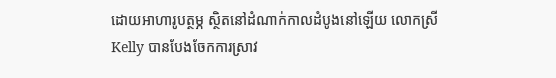ដោយអាហារូបត្ថម្ភ ស្ថិតនៅដំណាក់កាលដំបូងនៅឡើយ លោកស្រី Kelly បានបែងចែកការស្រាវ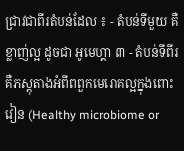ជ្រាវជាពីរតំបន់ដែល ៖ - តំបន់ទីមួយ គឺខ្លាញ់ល្អ ដូចជា អូមេហ្គា ៣ - តំបន់ទីពីរ គឺភស្ដុតាងអំពីពពួកមេរោគល្អក្នុងពោះវៀន (Healthy microbiome or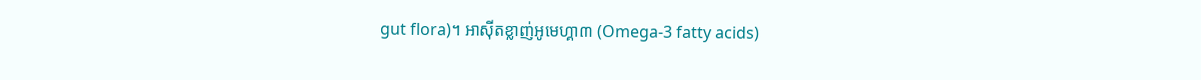gut flora)។ អាស៊ីតខ្លាញ់អូមេហ្គា៣ (Omega-3 fatty acids)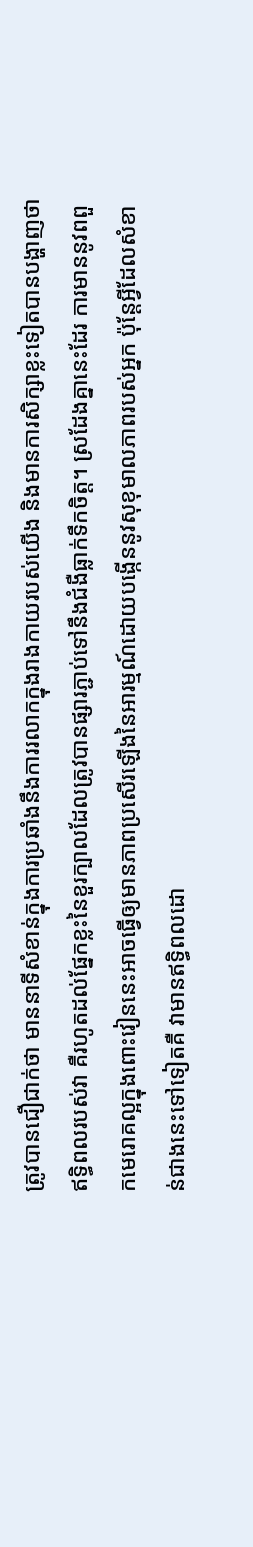ត្រូវបានជឿជាក់ថា មាននាទីសំខាន់ក្នុងការប្រឆាំងនឹងការរលាកក្នុងរាងកាយរបស់យើង និងមានការសិក្សាខ្លះទៀតបានបង្ហាញថាឥទ្ធិពលរបស់វា គឺរហូតដល់ផ្នែកខ្លះនៃខួរក្បាលដែលត្រូវបានផ្សារភ្ជាប់ទៅនឹងជំងឺធ្លាក់ទឹកចិត្ត។ ស្រដែងគ្នានេះដែរ ការមាននូវពពួកមេរោគល្អក្នុងពោះវៀននេះអាចធ្វើឲ្យមានភាពប្រសើរឡើងនៃអារម្មណ៍ដោយបង្កើននូវសុខុមាលភាពរបស់អ្នក ប៉ុន្តែអ្វីដែលសំខាន់ជាងនេះទៅទៀតគឺ វាមានឥទ្ធិពលដោ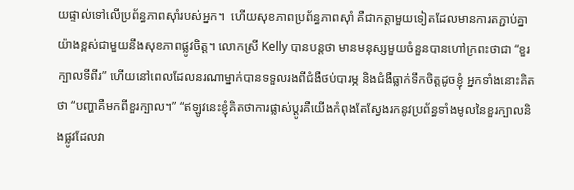យផ្ទាល់ទៅលើប្រព័ន្ធភាពស៊ាំរបស់អ្នក។  ហើយសុខភាពប្រព័ន្ធភាពស៊ាំ គឺជាកត្តាមួយទៀតដែលមានការតភ្ជាប់គ្នាយ៉ាងខ្ពស់ជាមួយនឹងសុខភាពផ្លូវចិត្ត។ លោកស្រី Kelly បានបន្តថា មានមនុស្សមួយចំនួនបានហៅក្រពះថាជា “ខួរក្បាលទីពីរ” ហើយនៅពេលដែលនរណាម្នាក់បានទទួលរងពីជំងឺថប់បារម្ភ និងជំងឺធ្លាក់ទឹកចិត្តដូចខ្ញុំ អ្នកទាំងនោះគិតថា “បញ្ហាគឺមកពីខួរក្បាល។” “ឥឡូវនេះខ្ញុំគិតថាការផ្លាស់ប្ដូរគឺយើងកំពុងតែស្វែងរកនូវប្រព័ន្ធទាំងមូលនៃខួរក្បាលនិងផ្លូវដែលវា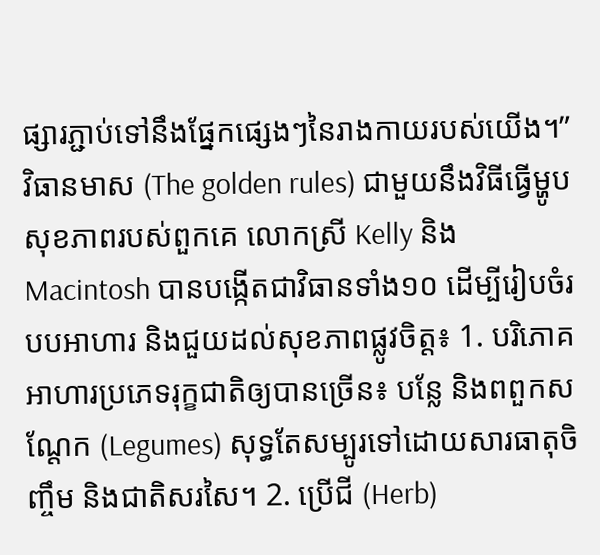ផ្សារភ្ជាប់ទៅនឹងផ្នែកផ្សេងៗនៃរាងកាយរបស់យើង។”   វិធានមាស (The golden rules) ជាមួយនឹងវិធីធ្វើម្ហូបសុខភាពរបស់ពួកគេ លោកស្រី Kelly និង Macintosh បានបង្កើតជាវិធានទាំង១០ ដើម្បីរៀបចំរបបអាហារ និងជួយដល់សុខភាពផ្លូវចិត្ត៖ 1. បរិភោគអាហារប្រភេទរុក្ខជាតិឲ្យបានច្រើន៖ បន្លែ និងពពួកសណ្ដែក (Legumes) សុទ្ធតែសម្បូរទៅដោយសារធាតុចិញ្ចឹម និងជាតិសរសៃ។ 2. ប្រើជី (Herb)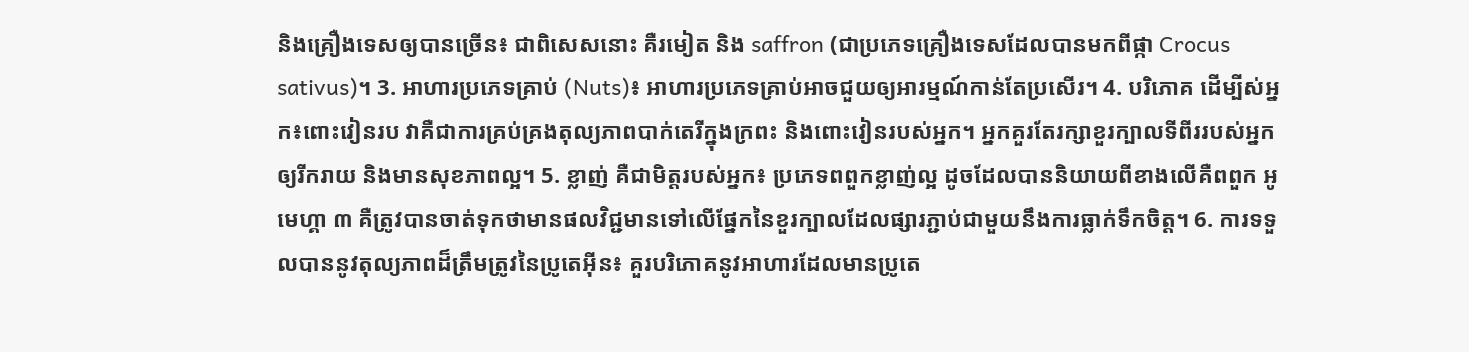និងគ្រឿងទេសឲ្យបានច្រើន៖ ជាពិសេសនោះ គឺរមៀត និង saffron (ជាប្រភេទគ្រឿងទេសដែលបានមកពីផ្កា Crocus sativus)។ 3. អាហារប្រភេទគ្រាប់ (Nuts)៖ អាហារប្រភេទគ្រាប់អាចជួយឲ្យអារម្មណ៍កាន់តែប្រសើរ។ 4. បរិភោគ ដើម្បីស់អ្នក៖ពោះវៀនរប វាគឺជាការគ្រប់គ្រងតុល្យភាពបាក់តេរីក្នុងក្រពះ និងពោះវៀនរបស់អ្នក។ អ្នកគួរតែរក្សាខួរក្បាលទីពីររបស់អ្នកឲ្យរីករាយ និងមានសុខភាពល្អ។ 5. ខ្លាញ់ គឺជាមិត្តរបស់អ្នក៖ ប្រភេទពពួកខ្លាញ់ល្អ ដូចដែលបាននិយាយពីខាងលើគឺពពួក អូមេហ្គា ៣ គឺត្រូវបានចាត់ទុកថាមានផលវិជ្ជមានទៅលើផ្នែកនៃខួរក្បាលដែលផ្សារភ្ជាប់ជាមួយនឹងការធ្លាក់ទឹកចិត្ត។ 6. ការទទួលបាននូវតុល្យភាពដ៏ត្រឹមត្រូវនៃប្រូតេអ៊ីន៖ គួរបរិភោគនូវអាហារដែលមានប្រូតេ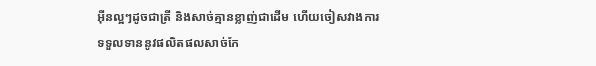អ៊ីនល្អៗដូចជាត្រី និងសាច់គ្មានខ្លាញ់ជាដើម ហើយចៀសវាងការទទួលទាននូវផលិតផលសាច់កែ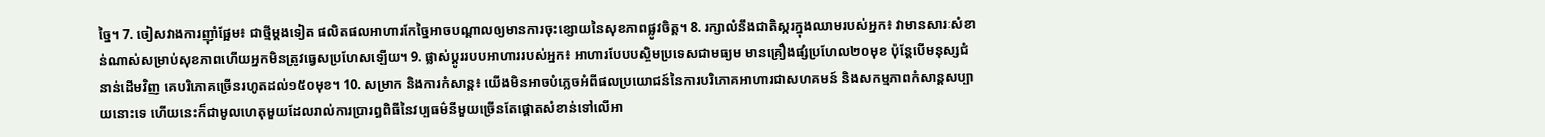ច្នៃ។ 7. ចៀសវាងការញ៉ាំផ្អែម៖ ជាថ្មីម្ដងទៀត ផលិតផលអាហារកែច្នៃអាចបណ្ដាលឲ្យមានការចុះខ្សោយនៃសុខភាពផ្លូវចិត្ត។ 8. រក្សាលំនឹងជាតិស្ករក្នុងឈាមរបស់អ្នក៖ វាមានសារៈសំខាន់ណាស់សម្រាប់សុខភាពហើយអ្នកមិនត្រូវធ្វេសប្រហែសឡើយ។ 9. ផ្លាស់ប្ដូររបបអាហាររបស់អ្នក៖ អាហារបែបបស្ចិមប្រទេសជាមធ្យម មានគ្រឿងផ្សំប្រហែល២០មុខ ប៉ុន្តែបើមនុស្សជំនាន់ដើមវិញ គេបរិភោគច្រើនរហូតដល់១៥០មុខ។ 10. សម្រាក និងការកំសាន្ដ៖ យើងមិនអាចបំភ្លេចអំពីផលប្រយោជន៍នៃការបរិភោគអាហារជាសហគមន៍ និងសកម្មភាពកំសាន្ដសប្បាយនោះទេ ហើយនេះក៏ជាមូលហេតុមួយដែលរាល់ការប្រារព្ធពិធីនៃវប្បធម៌នីមួយច្រើនតែផ្ដោតសំខាន់ទៅលើអា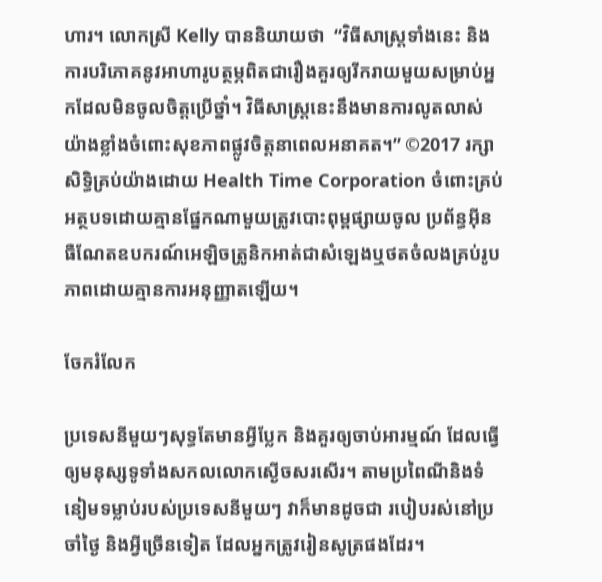ហារ។ លោកស្រី Kelly បាននិយាយថា  “វិធីសាស្ដ្រទាំងនេះ និងការបរិភោគនូវអាហារូបត្ថម្ភពិតជារឿងគួរឲ្យរីករាយមួយសម្រាប់អ្នកដែលមិនចូលចិត្តប្រើថ្នាំ។ វិធីសាស្ត្រនេះនឹងមានការលូតលាស់យ៉ាងខ្លាំងចំពោះសុខភាពផ្លូវចិត្តនាពេលអនាគត។” ©2017 រក្សាសិទ្ធិគ្រប់យ៉ាងដោយ Health Time Corporation ចំពោះគ្រប់អត្ថបទដោយគ្មានផ្នែកណាមួយត្រូវបោះពុម្ពផ្សាយចូល ប្រព័ន្ធអ៊ីនធឺណែតឧបករណ៍អេឡិចត្រូនិកអាត់ជាសំឡេងឬថតចំលងគ្រប់រូបភាពដោយគ្មានការអនុញ្ញាតឡើយ។

ចែករំលែក

ប្រទេសនីមួយៗសុទ្ធតែមានអ្វីប្លែក និងគួរឲ្យចាប់អារម្មណ៍ ដែលធ្វើឲ្យមនុស្សទូទាំងសកលលោកស្ងើចសរសើរ។ តាមប្រពៃណីនិងទំនៀមទម្លាប់របស់ប្រទេសនីមួយៗ វាក៏មានដូចជា របៀបរស់នៅប្រចាំថ្ងៃ និងអ្វីច្រើនទៀត ដែលអ្នកត្រូវរៀនសូត្រផងដែរ។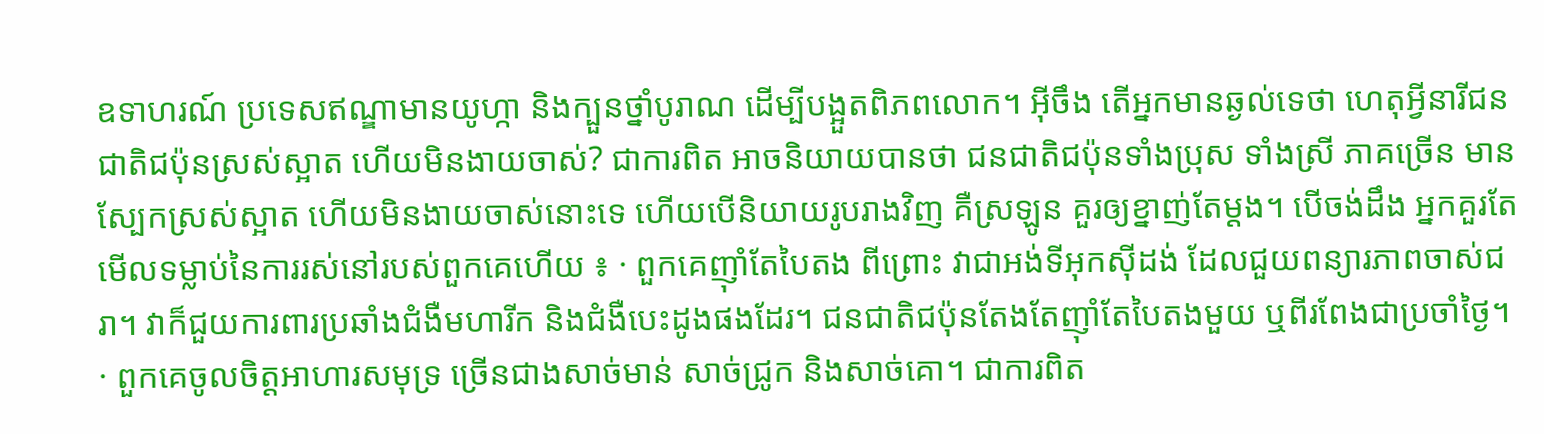ឧទាហរណ៍ ប្រទេសឥណ្ឌាមានយូហ្កា និងក្បួនថ្នាំបូរាណ ដើម្បីបង្អួតពិភពលោក។ អ៊ីចឹង តើអ្នកមានឆ្ងល់ទេថា ហេតុអ្វីនារីជនជាតិជប៉ុនស្រស់ស្អាត ហើយមិនងាយចាស់? ជាការពិត អាចនិយាយបានថា ជនជាតិជប៉ុនទាំងប្រុស ទាំងស្រី ភាគច្រើន មានស្បែកស្រស់ស្អាត ហើយមិនងាយចាស់នោះទេ ហើយបើនិយាយរូបរាងវិញ គឺស្រឡូន គួរឲ្យខ្នាញ់តែម្តង។ បើចង់ដឹង អ្នកគួរតែមើលទម្លាប់នៃការរស់នៅរបស់ពួកគេហើយ ៖ · ពួកគេញ៉ាំតែបៃតង ពីព្រោះ វាជាអង់ទីអុកស៊ីដង់ ដែលជួយពន្យារភាពចាស់ជរា។ វាក៏ជួយការពារប្រឆាំងជំងឺមហារីក និងជំងឺបេះដូងផងដែរ។ ជនជាតិជប៉ុនតែងតែញ៉ាំតែបៃតងមួយ ឬពីរពែងជាប្រចាំថ្ងៃ។ · ពួកគេចូលចិត្តអាហារសមុទ្រ ច្រើនជាងសាច់មាន់ សាច់ជ្រូក និងសាច់គោ។ ជាការពិត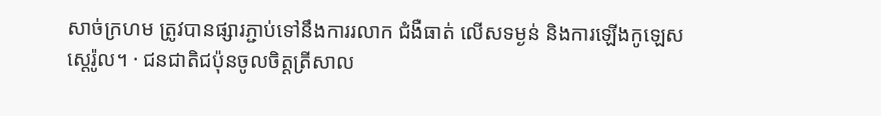សាច់ក្រហម ត្រូវបានផ្សារភ្ជាប់ទៅនឹងការរលាក ជំងឺធាត់ លើសទម្ងន់ និងការឡើងកូឡេសស្តេរ៉ូល។ · ជនជាតិជប៉ុនចូលចិត្តត្រីសាល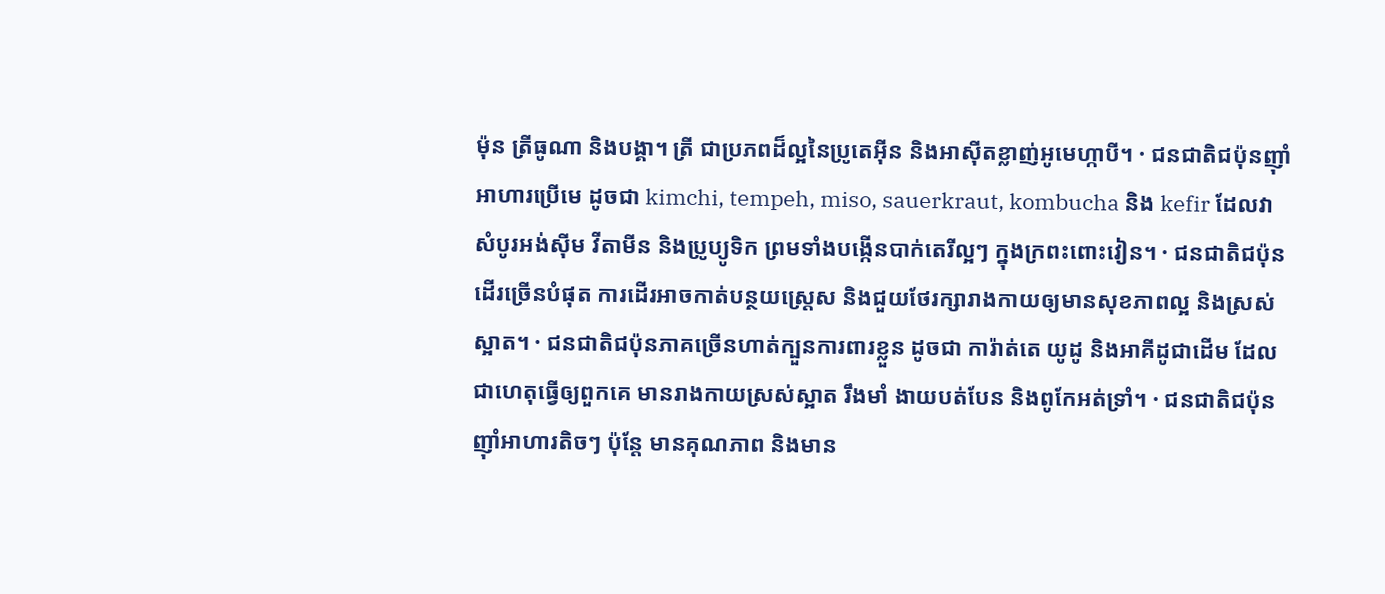ម៉ុន ត្រីធូណា និងបង្គា។ ត្រី ជាប្រភពដ៏ល្អនៃប្រូតេអ៊ីន និងអាស៊ីតខ្លាញ់អូមេហ្កាបី។ · ជនជាតិជប៉ុនញ៉ាំអាហារប្រើមេ ដូចជា kimchi, tempeh, miso, sauerkraut, kombucha និង kefir ដែលវាសំបូរអង់ស៊ីម វីតាមីន និងប្រូប្យូទិក ព្រមទាំងបង្កើនបាក់តេរីល្អៗ ក្នុងក្រពះពោះវៀន។ · ជនជាតិជប៉ុនដើរច្រើនបំផុត ការដើរអាចកាត់បន្ថយស្រ្តេស និងជួយថែរក្សារាងកាយឲ្យមានសុខភាពល្អ និងស្រស់ស្អាត។ · ជនជាតិជប៉ុនភាគច្រើនហាត់ក្បួនការពារខ្លួន ដូចជា ការ៉ាត់តេ យូដូ និងអាគីដូជាដើម ដែលជាហេតុធ្វើឲ្យពួកគេ មានរាងកាយស្រស់ស្អាត រឹងមាំ ងាយបត់បែន និងពូកែអត់ទ្រាំ។ · ជនជាតិជប៉ុនញ៉ាំអាហារតិចៗ ប៉ុន្តែ មានគុណភាព និងមាន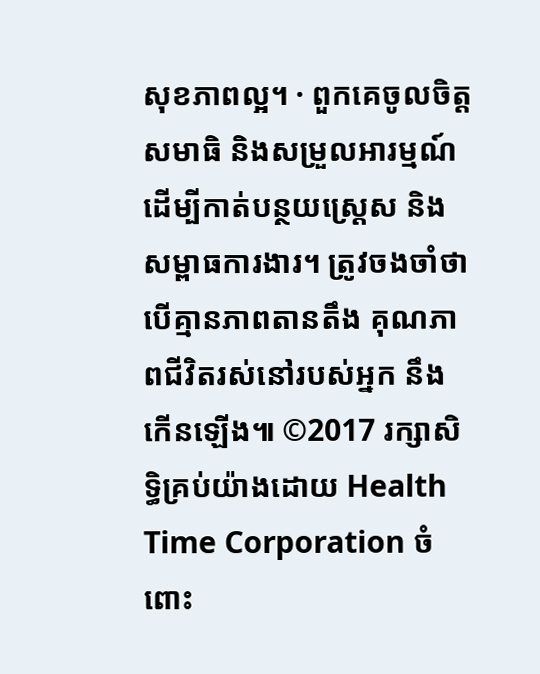សុខភាពល្អ។ · ពួកគេចូលចិត្តសមាធិ និងសម្រួលអារម្មណ៍ ដើម្បីកាត់បន្ថយស្រ្តេស និងសម្ពាធការងារ។ ត្រូវចងចាំថា បើគ្មានភាពតានតឹង គុណភាពជីវិតរស់នៅរបស់អ្នក នឹងកើនឡើង៕ ©2017 រក្សាសិទ្ធិគ្រប់យ៉ាងដោយ Health Time Corporation ចំពោះ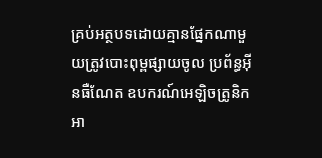គ្រប់អត្ថបទដោយគ្មានផ្នែកណាមួយត្រូវបោះពុម្ពផ្សាយចូល ប្រព័ន្ធអ៊ីនធឺណែត ឧបករណ៍អេឡិចត្រូនិក អា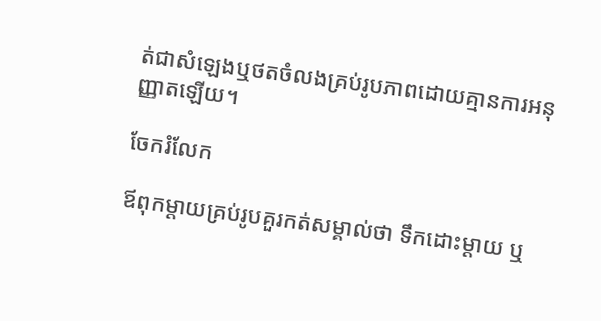ត់ជាសំឡេងឬថតចំលងគ្រប់រូបភាពដោយគ្មានការអនុញ្ញាតឡើយ។

ចែករំលែក

ឪពុកម្តាយគ្រប់រូបគួរកត់សម្គាល់ថា ទឹកដោះម្តាយ ឬ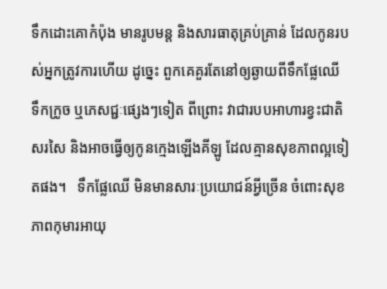ទឹកដោះគោកំប៉ុង មានរូបមន្ត និងសារធាតុគ្រប់គ្រាន់ ដែលកូនរបស់អ្នកត្រូវការហើយ ដូច្នេះ ពួកគេគួរតែនៅឲ្យឆ្ងាយពីទឹកផ្លែឈើ ទឹកក្រូច ឬភេសជ្ជៈផ្សេងៗទៀត ពីព្រោះ វាជារបបអាហារខ្វះជាតិសរសៃ និងអាចធ្វើឲ្យកូនក្មេងឡើងគីឡូ ដែលគ្មានសុខភាពល្អទៀតផង។   ទឹកផ្លែឈើ មិនមានសារៈប្រយោជន៍អ្វីច្រើន ចំពោះសុខភាពកុមារអាយុ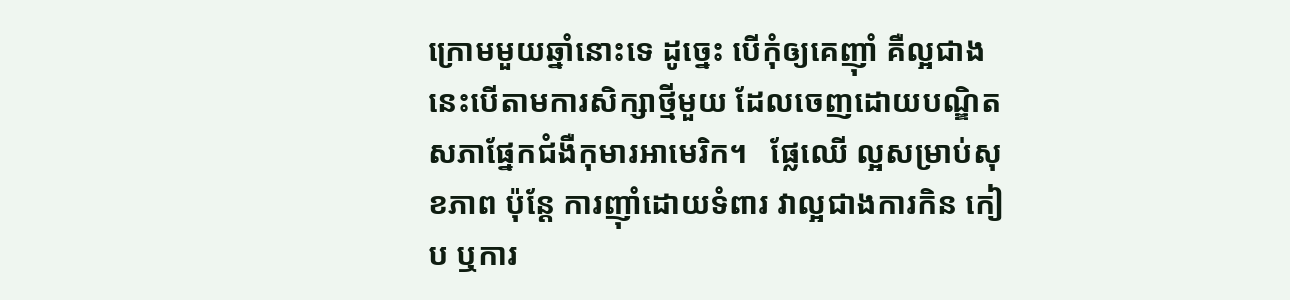ក្រោមមួយឆ្នាំនោះទេ ដូច្នេះ បើកុំឲ្យគេញ៉ាំ គឺល្អជាង នេះបើតាមការសិក្សាថ្មីមួយ ដែលចេញដោយបណ្ឌិតសភាផ្នែកជំងឺកុមារអាមេរិក។   ផ្លែឈើ ល្អសម្រាប់សុខភាព ប៉ុន្តែ ការញ៉ាំដោយទំពារ វាល្អជាងការកិន កៀប ឬការ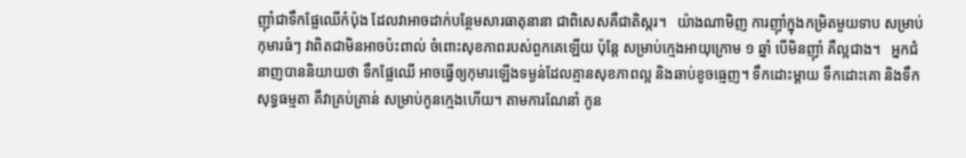ញ៉ាំជាទឹកផ្លែឈើកំប៉ុង ដែលវាអាចដាក់បន្ថែមសារធាតុនានា ជាពិសេសគឺជាតិស្ករ។   យ៉ាងណាមិញ ការញ៉ាំក្នុងកម្រិតមួយទាប សម្រាប់កុមារធំៗ វាពិតជាមិនអាចប៉ះពាល់ ចំពោះសុខភាពរបស់ពួកគេឡើយ ប៉ុន្តែ សម្រាប់ក្មេងអាយុក្រោម ១ ឆ្នាំ បើមិនញ៉ាំ គឺល្អជាង។   អ្នកជំនាញបាននិយាយថា ទឹកផ្លែឈើ អាចធ្វើឲ្យកុមារឡើងទម្ងន់ដែលគ្មានសុខភាពល្អ និងឆាប់ខូចធ្មេញ។ ទឹកដោះម្តាយ ទឹកដោះគោ និងទឹកសុទ្ធធម្មតា គឺវាគ្រប់គ្រាន់ សម្រាប់កូនក្មេងហើយ។ តាមការណែនាំ កូន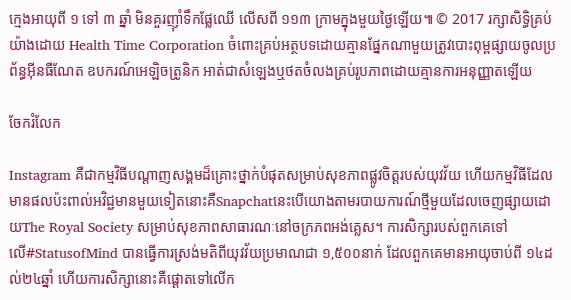ក្មេងអាយុពី ១ ទៅ ៣ ឆ្នាំ មិនគួរញ៉ាំទឹកផ្លែឈើ លើសពី ១១៣ ក្រាមក្នុងមួយថ្ងៃឡើយ៕ © 2017 រក្សាសិទ្ធិគ្រប់យ៉ាងដោយ Health Time Corporation ចំពោះគ្រប់អត្ថបទដោយគ្មានផ្នែកណាមួយត្រូវបោះពុម្ពផ្សាយចូលប្រព័ន្ធអ៊ីនធឺណែត ឧបករណ៍អេឡិចត្រូនិក អាត់ជាសំឡេងឬថតចំលងគ្រប់រូបភាពដោយគ្មានការអនុញ្ញាតឡើយ

ចែករំលែក

Instagram គឺជាកម្មវិធីបណ្ដាញសង្គមដ៏គ្រោះថ្នាក់បំផុតសម្រាប់សុខភាពផ្លូវចិត្តរបស់យុវវ័យ ហើយកម្មវិធីដែលមានផលប៉ះពាល់អវិជ្ជមានមួយទៀតនោះគឺSnapchatនេះបើយោងតាមរបាយការណ៍ថ្មីមួយដែលចេញផ្សាយដោយThe Royal Society សម្រាប់សុខភាពសាធារណៈនៅចក្រភពអង់គ្លេស។ ការសិក្សារបស់ពួកគេទៅលើ#StatusofMind បានធ្វើការស្រង់មតិពីយុវវ័យប្រមាណជា ១,៥០០នាក់ ដែលពួកគេមានអាយុចាប់ពី ១៤ដល់២៤ឆ្នាំ ហើយការសិក្សានោះគឺផ្ដោតទៅលើក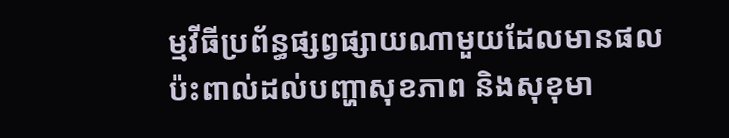ម្មវីធីប្រព័ន្ធផ្សព្វផ្សាយណាមួយដែលមានផលប៉ះពាល់ដល់បញ្ហាសុខភាព និងសុខុមា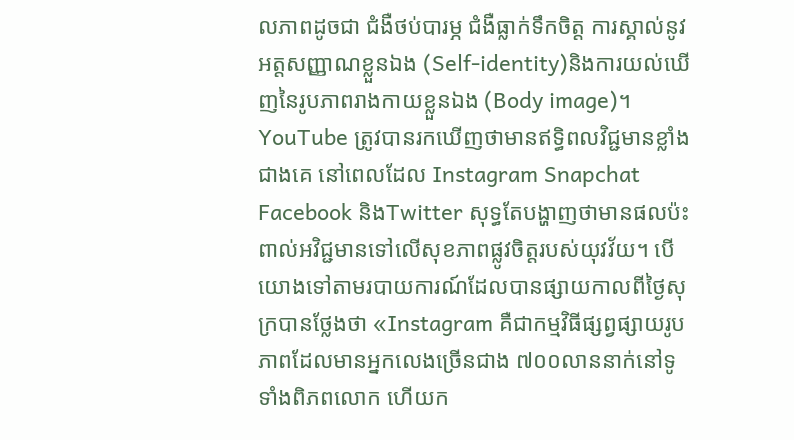លភាពដូចជា ជំងឺថប់បារម្ភ ជំងឺធ្លាក់ទឹកចិត្ត ការស្គាល់នូវអត្តសញ្ញាណខ្លួនឯង (Self-identity)និងការយល់ឃើញនៃរូបភាពរាងកាយខ្លួនឯង (Body image)។ YouTube ត្រូវបានរកឃើញថាមានឥទ្ធិពលវិជ្ជមានខ្លាំងជាងគេ នៅពេលដែល Instagram Snapchat Facebook និងTwitter សុទ្ធតែបង្ហាញថាមានផលប៉ះពាល់អវិជ្ជមានទៅលើសុខភាពផ្លូវចិត្តរបស់យុវវ័យ។ បើយោងទៅតាមរបាយការណ៍ដែលបានផ្សាយកាលពីថ្ងៃសុក្របានថ្លែងថា «Instagram គឺជាកម្មវិធីផ្សព្វផ្សាយរូបភាពដែលមានអ្នកលេងច្រើនជាង ៧០០លាននាក់នៅទូទាំងពិភពលោក ហើយក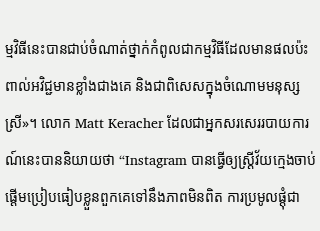ម្មវិធីនេះបានជាប់ចំណាត់ថ្នាក់កំពូលជាកម្មវិធីដែលមានផលប៉ះពាល់អវិជ្ជមានខ្លាំងជាងគេ និងជាពិសេសក្នុងចំណោមមនុស្សស្រី»។ លោក Matt Keracher ដែលជាអ្នកសរសេររបាយការណ៍នេះបាននិយាយថា “Instagram បានធ្វើឲ្យស្រ្ដីវ័យក្មេងចាប់ផ្ដើមប្រៀបធៀបខ្លួនពួកគេទៅនឹងភាពមិនពិត ការប្រមូលផ្ដុំជា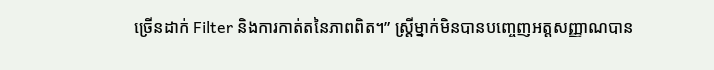ច្រើនដាក់ Filter និងការកាត់តនៃភាពពិត។” ស្ដ្រីម្នាក់មិនបានបញ្ចេញអត្តសញ្ញាណបាន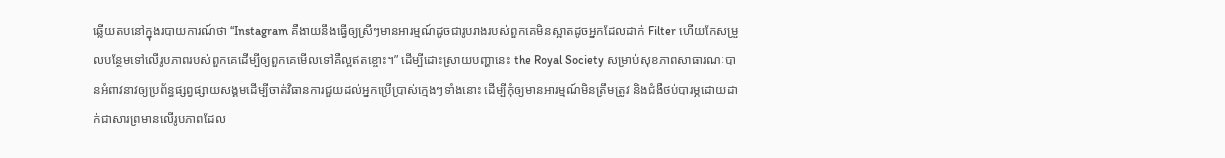ឆ្លើយតបនៅក្នុងរបាយការណ៍ថា “Instagram គឺងាយនឹងធ្វើឲ្យស្រីៗមានអារម្មណ៍ដូចជារូបរាងរបស់ពួកគេមិនស្អាតដូចអ្នកដែលដាក់ Filter ហើយកែសម្រួលបន្ថែមទៅលើរូបភាពរបស់ពួកគេដើម្បីឲ្យពួកគេមើលទៅគឺល្អឥតខ្ចោះ។” ដើម្បីដោះស្រាយបញ្ហានេះ the Royal Society សម្រាប់សុខភាពសាធារណៈបានអំពាវនាវឲ្យប្រព័ន្ធផ្សព្វផ្សាយសង្គមដើម្បីចាត់វិធានការជួយដល់អ្នកប្រើប្រាស់ក្មេងៗទាំងនោះ ដើម្បីកុំឲ្យមានអារម្មណ៍មិនត្រឹមត្រូវ និងជំងឺថប់បារម្ភដោយដាក់ជាសារព្រមានលើរូបភាពដែល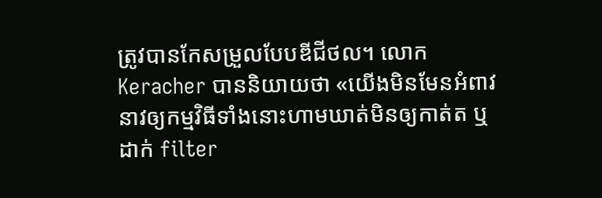ត្រូវបានកែសម្រួលបែបឌីជីថល។ លោក Keracher បាននិយាយថា «យើងមិនមែនអំពាវនាវឲ្យកម្មវិធីទាំងនោះហាមឃាត់មិនឲ្យកាត់ត ឬដាក់ filter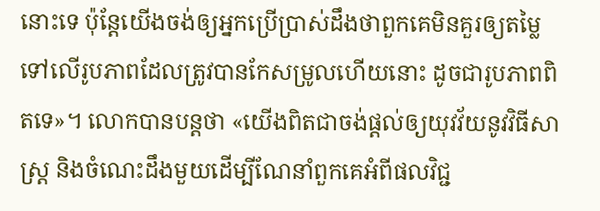នោះទេ ប៉ុន្ដែយើងចង់ឲ្យអ្នកប្រើប្រាស់ដឹងថាពួកគេមិនគួរឲ្យតម្លៃទៅលើរូបភាពដែលត្រូវបានកែសម្រូលហើយនោះ ដូចជារូបភាពពិតទេ»។ លោកបានបន្ដថា «យើងពិតជាចង់ផ្ដល់ឲ្យយុវវ័យនូវវិធីសាស្ត្រ និងចំណេះដឹងមួយដើម្បីណែនាំពួកគេអំពីផលវិជ្ជ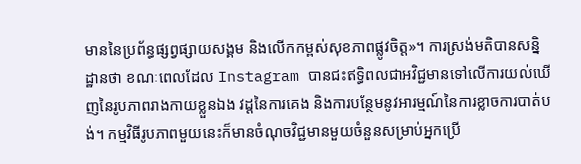មាននៃប្រព័ន្ធផ្សព្វផ្សាយសង្គម និងលើកកម្ពស់សុខភាពផ្លូវចិត្ត»។ ការស្រង់មតិបានសន្និដ្ឋានថា ខណៈពេលដែល Instagram បានជះឥទ្ធិពលជាអវិជ្ជមានទៅលើការយល់ឃើញនៃរូបភាពរាងកាយខ្លួនឯង វដ្ដនៃការគេង និងការបន្ថែមនូវអារម្មណ៍នៃការខ្លាចការបាត់បង់។ កម្មវិធីរូបភាពមួយនេះក៏មានចំណុចវិជ្ជមានមួយចំនួនសម្រាប់អ្នកប្រើ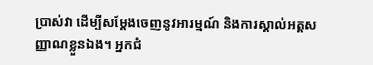ប្រាស់វា ដើម្បីសម្តែងចេញនូវអារម្មណ៍ និងការស្គាល់អត្តសញ្ញាណខ្លួនឯង។ អ្នកជំ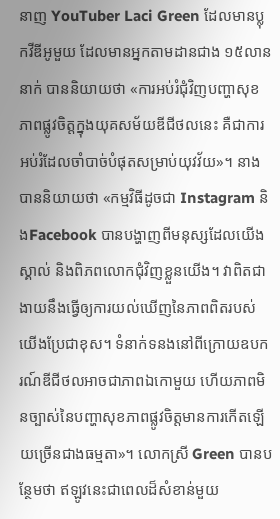នាញ YouTuber Laci Green ដែលមានប្លុកវីឌីអូមួយ ដែលមានអ្នកតាមដានជាង ១៥លាននាក់ បាននិយាយថា «ការអប់រំជុំវិញបញ្ហាសុខភាពផ្លូវចិត្តក្នុងយុគសម័យឌីជីថលនេះ គឺជាការអប់រំដែលចាំបាច់បំផុតសម្រាប់យុវវ័យ»។ នាងបាននិយាយថា «កម្មវិធីដូចជា Instagram និងFacebook បានបង្ហាញពីមនុស្សដែលយើងស្គាល់ និងពិភពលោកជុំវិញខ្លួនយើង។ វាពិតជាងាយនឹងធ្វើឲ្យការយល់ឃើញនៃភាពពិតរបស់យើងប្រែជាខុស។ ទំនាក់ទនងនៅពីក្រោយឧបករណ៍ឌីជីថលអាចជាភាពឯកោមួយ ហើយភាពមិនច្បាស់នៃបញ្ហាសុខភាពផ្លូវចិត្តមានការកើតឡើយច្រើនជាងធម្មតា»។ លោកស្រី Green បានបន្ថែមថា ឥឡូវនេះជាពេលដ៏សំខាន់មួយ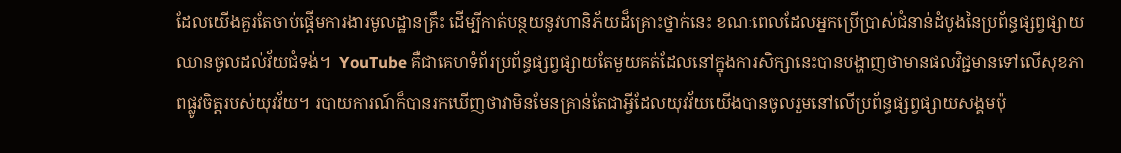ដែលយើងគួរតែចាប់ផ្ដើមការងារមូលដ្ឋានគ្រឹះ ដើម្បីកាត់បន្ថយនូវហានិភ័យដ៏គ្រោះថ្នាក់នេះ ខណៈពេលដែលអ្នកប្រើប្រាស់ជំនាន់ដំបូងនៃប្រព័ន្ធផ្សព្វផ្សាយឈានចូលដល់វ័យជំទង់។  YouTube គឺជាគេហទំព័រប្រព័ន្ធផ្សព្វផ្សាយតែមួយគត់ដែលនៅក្នុងការសិក្សានេះបានបង្ហាញថាមានផលវិជ្ជមានទៅលើសុខភាពផ្លូវចិត្តរបស់យុវវ័យ។ របាយការណ៍ក៏បានរកឃើញថាវាមិនមែនគ្រាន់តែជាអ្វីដែលយុវវ័យយើងបានចូលរួមនៅលើប្រព័ន្ធផ្សព្វផ្សាយសង្គមប៉ុ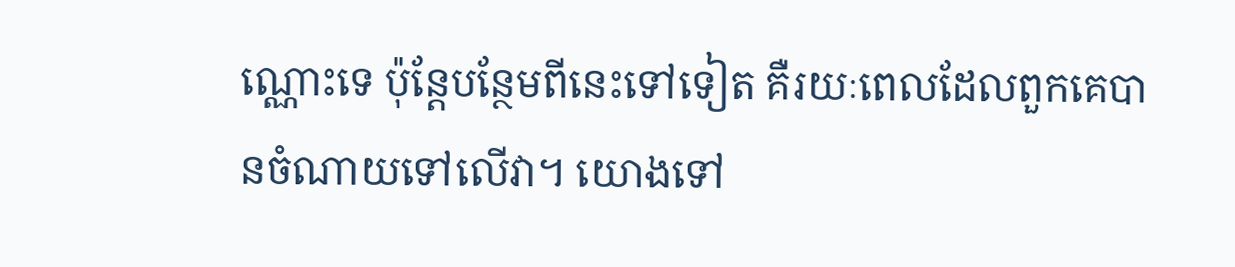ណ្ណោះទេ ប៉ុន្តែបន្ថែមពីនេះទៅទៀត គឺរយៈពេលដែលពួកគេបានចំណាយទៅលើវា។ យោងទៅ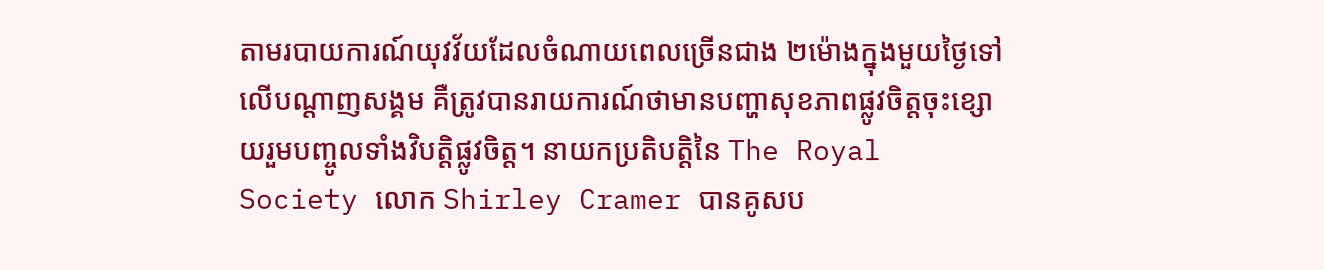តាមរបាយការណ៍យុវវ័យដែលចំណាយពេលច្រើនជាង ២ម៉ោងក្នុងមួយថ្ងៃទៅលើបណ្ដាញសង្គម គឺត្រូវបានរាយការណ៍ថាមានបញ្ហាសុខភាពផ្លូវចិត្តចុះខ្សោយរួមបញ្ចូលទាំងវិបត្តិផ្លូវចិត្ត។ នាយកប្រតិបត្តិនៃ The Royal Society លោក Shirley Cramer បានគូសប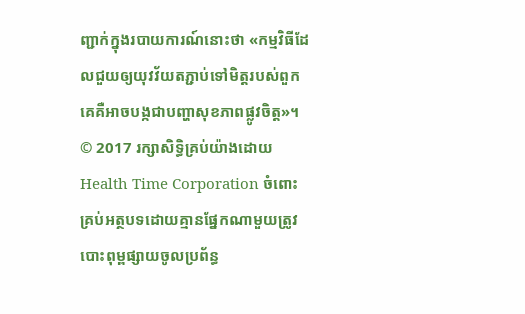ញ្ជាក់ក្នុងរបាយការណ៍នោះថា «កម្មវិធីដែលជួយឲ្យយុវវ័យតភ្ជាប់ទៅមិត្តរបស់ពួកគេគឺអាចបង្កជាបញ្ហាសុខភាពផ្លូវចិត្ត»។ © 2017 រក្សាសិទ្ធិគ្រប់យ៉ាងដោយ Health Time Corporation ចំពោះគ្រប់អត្ថបទដោយគ្មានផ្នែកណាមួយត្រូវបោះពុម្ពផ្សាយចូលប្រព័ន្ធ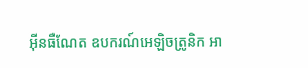អ៊ីនធឺណែត ឧបករណ៍អេឡិចត្រូនិក អា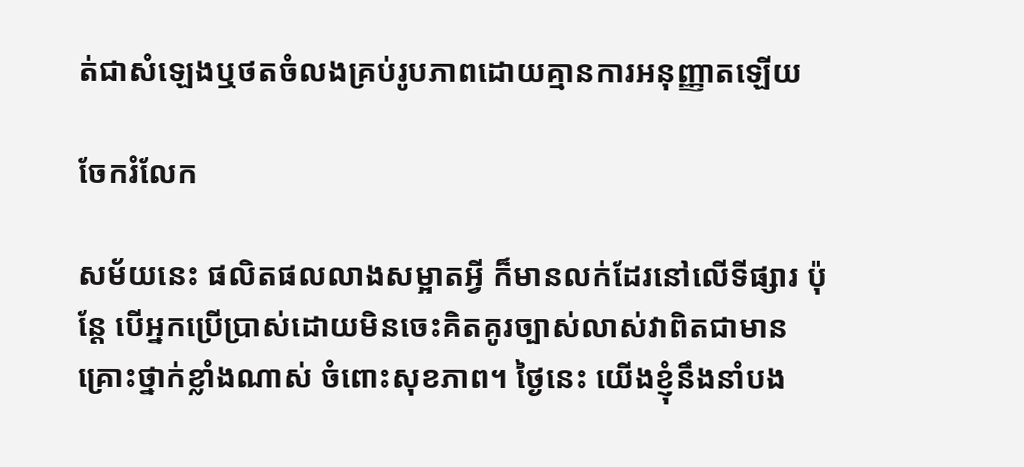ត់ជាសំឡេងឬថតចំលងគ្រប់រូបភាពដោយគ្មានការអនុញ្ញាតឡើយ

ចែករំលែក

សម័យនេះ ផលិតផលលាងសម្អាតអ្វី ក៏មានលក់ដែរនៅលើទីផ្សារ ប៉ុន្តែ បើអ្នកប្រើប្រាស់ដោយមិនចេះគិតគូរច្បាស់លាស់វាពិតជាមានគ្រោះថ្នាក់ខ្លាំងណាស់ ចំពោះសុខភាព។ ថ្ងៃនេះ យើងខ្ញុំនឹងនាំបង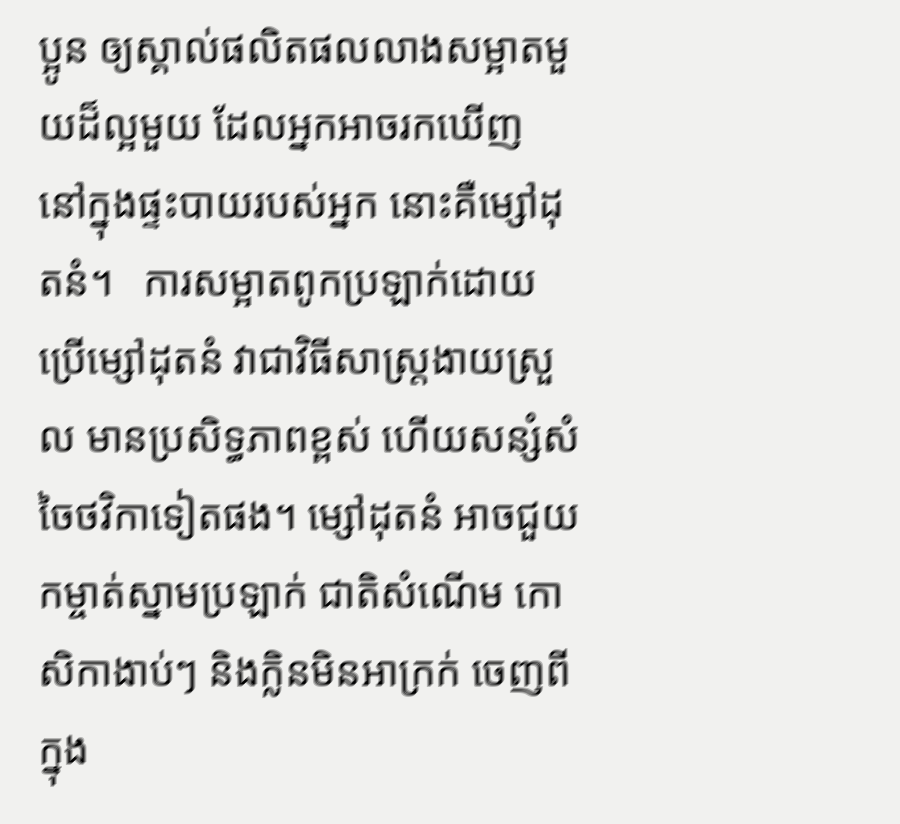ប្អូន ឲ្យស្គាល់ផលិតផលលាងសម្អាតមួយដ៏ល្អមួយ ដែលអ្នកអាចរកឃើញ នៅក្នុងផ្ទះបាយរបស់អ្នក នោះគឺម្សៅដុតនំ។   ការសម្អាតពូកប្រឡាក់ដោយប្រើម្សៅដុតនំ វាជាវិធីសាស្រ្តងាយស្រួល មានប្រសិទ្ធភាពខ្ពស់ ហើយសន្សំសំចៃថវិកាទៀតផង។ ម្សៅដុតនំ អាចជួយកម្ចាត់ស្នាមប្រឡាក់ ជាតិសំណើម កោសិកាងាប់ៗ និងក្លិនមិនអាក្រក់ ចេញពីក្នុង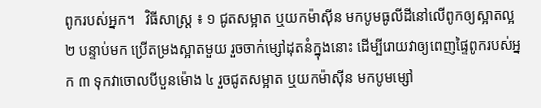ពូករបស់អ្នក។   វិធីសាស្រ្ត ៖ ១ ជូតសម្អាត ឬយកម៉ាស៊ីន មកបូមធូលីដីនៅលើពូកឲ្យស្អាតល្អ ២ បន្ទាប់មក ប្រើតម្រងស្អាតមួយ រួចចាក់ម្សៅដុតនំក្នុងនោះ ដើម្បីរោយវាឲ្យពេញផ្ទៃពូករបស់អ្នក ៣ ទុកវាចោលបីបួនម៉ោង ៤ រួចជូតសម្អាត ឬយកម៉ាស៊ីន មកបូមម្សៅ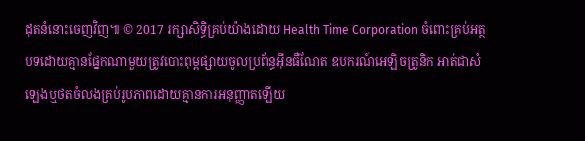ដុតនំនោះចេញវិញ៕ © 2017 រក្សាសិទ្ធិគ្រប់យ៉ាងដោយ Health Time Corporation ចំពោះគ្រប់អត្ថបទដោយគ្មានផ្នែកណាមួយត្រូវបោះពុម្ពផ្សាយចូលប្រព័ន្ធអ៊ីនធឺណែត ឧបករណ៍អេឡិចត្រូនិក អាត់ជាសំឡេងឬថតចំលងគ្រប់រូបភាពដោយគ្មានការអនុញ្ញាតឡើយ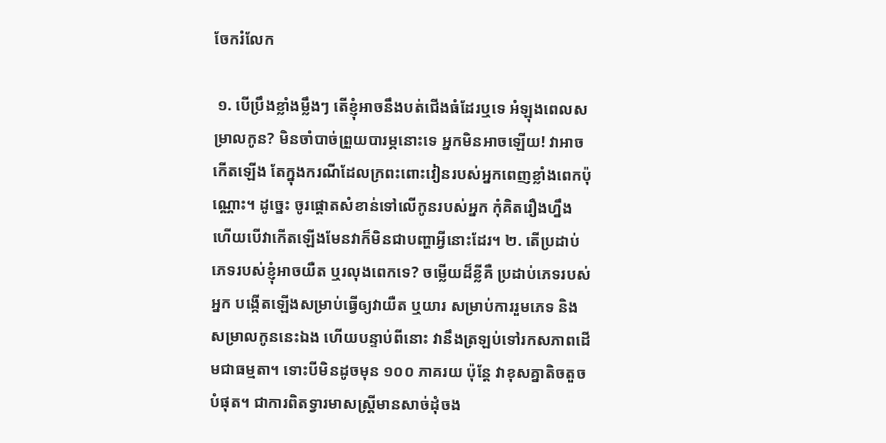ចែករំលែក

 ១. បើប្រឹងខ្លាំងម្លឹងៗ តើខ្ញុំអាចនឹងបត់ជើងធំដែរឬទេ អំឡុងពេលសម្រាលកូន? មិនចាំបាច់ព្រួយបារម្ភនោះទេ អ្នកមិនអាចឡើយ! វាអាចកើតឡើង តែក្នុងករណីដែលក្រពះពោះវៀនរបស់អ្នកពេញខ្លាំងពេកប៉ុណ្ណោះ។ ដូច្នេះ ចូរផ្តោតសំខាន់ទៅលើកូនរបស់អ្នក កុំគិតរឿងហ្នឹង ហើយបើវាកើតឡើងមែនវាក៏មិនជាបញ្ហាអ្វីនោះដែរ។ ២. តើប្រដាប់ភេទរបស់ខ្ញុំអាចយឺត ឬរលុងពេកទេ? ចម្លើយដ៏ខ្លីគឺ ប្រដាប់ភេទរបស់អ្នក បង្កើតឡើងសម្រាប់ធ្វើឲ្យវាយឺត ឬយារ សម្រាប់ការរួមភេទ និងសម្រាលកូននេះឯង ហើយបន្ទាប់ពីនោះ វានឹងត្រឡប់ទៅរកសភាពដើមជាធម្មតា។ ទោះបីមិនដូចមុន ១០០ ភាគរយ ប៉ុន្តែ វាខុសគ្នាតិចតួចបំផុត។ ជាការពិតទ្វារមាសស្រ្តីមានសាច់ដុំចង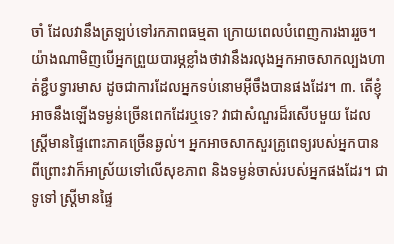ចាំ ដែលវានឹងត្រឡប់ទៅរកភាពធម្មតា ក្រោយពេលបំពេញការងាររួច។ យ៉ាងណាមិញបើអ្នកព្រួយបារម្ភខ្លាំងថាវានឹងរលុងអ្នកអាចសាកល្បងហាត់ខ្ជឹបទ្វារមាស ដូចជាការដែលអ្នកទប់នោមអ៊ីចឹងបានផងដែរ។ ៣. តើខ្ញុំអាចនឹងឡើងទម្ងន់ច្រើនពេកដែរឬទេ? វាជាសំណួរដ៏រសើបមួយ ដែលស្រ្តីមានផ្ទៃពោះភាគច្រើនឆ្ងល់។ អ្នកអាចសាកសួរគ្រូពេទ្យរបស់អ្នកបាន ពីព្រោះវាក៏អាស្រ័យទៅលើសុខភាព និងទម្ងន់ចាស់របស់អ្នកផងដែរ។ ជាទូទៅ ស្រ្តីមានផ្ទៃ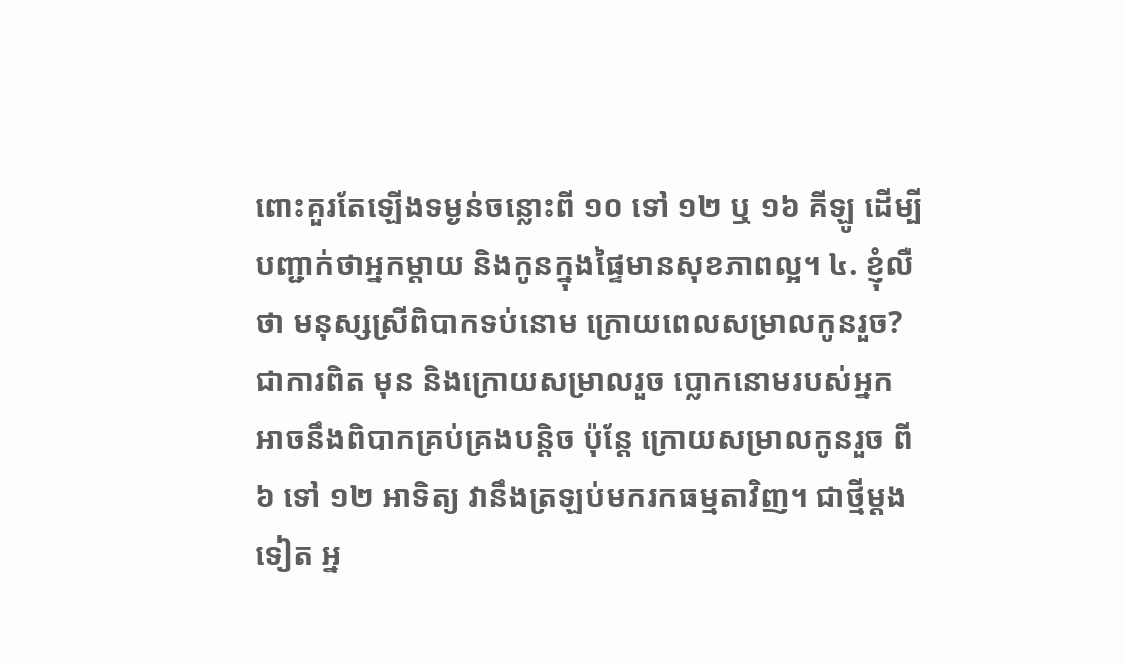ពោះគួរតែឡើងទម្ងន់ចន្លោះពី ១០ ទៅ ១២ ឬ ១៦ គីឡូ ដើម្បីបញ្ជាក់ថាអ្នកម្តាយ និងកូនក្នុងផ្ទៃមានសុខភាពល្អ។ ៤. ខ្ញុំលឺថា មនុស្សស្រីពិបាកទប់នោម ក្រោយពេលសម្រាលកូនរួច? ជាការពិត មុន និងក្រោយសម្រាលរួច ប្លោកនោមរបស់អ្នកអាចនឹងពិបាកគ្រប់គ្រងបន្តិច ប៉ុន្តែ ក្រោយសម្រាលកូនរួច ពី ៦ ទៅ ១២ អាទិត្យ វានឹងត្រឡប់មករកធម្មតាវិញ។ ជាថ្មីម្តងទៀត អ្ន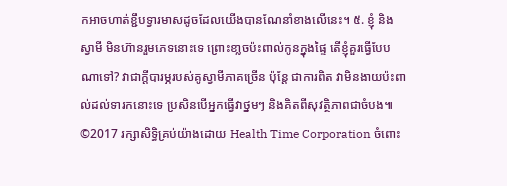កអាចហាត់ខ្ជឹបទ្វារមាសដូចដែលយើងបានណែនាំខាងលើនេះ។ ៥. ខ្ញុំ និងស្វាមី មិនហ៊ានរួមភេទនោះទេ ព្រោះខា្លចប៉ះពាល់កូនក្នុងផ្ទៃ តើខ្ញុំគួរធ្វើបែបណាទៅ? វាជាក្តីបារម្ភរបស់គូស្វាមីភាគច្រើន ប៉ុន្តែ ជាការពិត វាមិនងាយប៉ះពាល់ដល់ទារកនោះទេ ប្រសិនបើអ្នកធ្វើវាថ្នមៗ និងគិតពីសុវត្ថិភាពជាចំបង៕ ©2017 រក្សាសិទ្ធិគ្រប់យ៉ាងដោយ Health Time Corporation ចំពោះ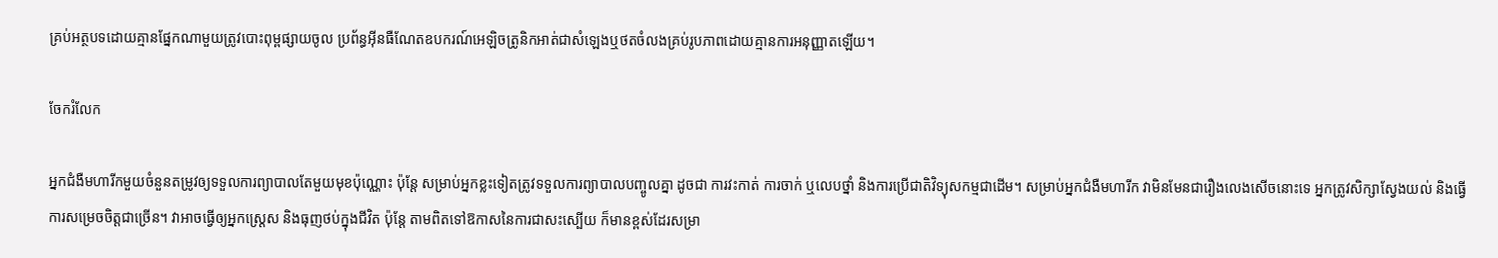គ្រប់អត្ថបទដោយគ្មានផ្នែកណាមួយត្រូវបោះពុម្ពផ្សាយចូល ប្រព័ន្ធអ៊ីនធឺណែតឧបករណ៍អេឡិចត្រូនិកអាត់ជាសំឡេងឬថតចំលងគ្រប់រូបភាពដោយគ្មានការអនុញ្ញាតឡើយ។

ចែករំលែក

អ្នកជំងឺមហារីកមួយចំនួនតម្រូវឲ្យទទួលការព្យាបាលតែមួយមុខប៉ុណ្ណោះ ប៉ុន្តែ សម្រាប់អ្នកខ្លះទៀតត្រូវទទួលការព្យាបាលបញ្ចូលគ្នា ដូចជា ការវះកាត់ ការចាក់ ឬលេបថ្នាំ និងការប្រើជាតិវិទ្យុសកម្មជាដើម។ សម្រាប់អ្នកជំងឺមហារីក វាមិនមែនជារឿងលេងសើចនោះទេ អ្នកត្រូវសិក្សាស្វែងយល់ និងធ្វើការសម្រេចចិត្តជាច្រើន។ វាអាចធ្វើឲ្យអ្នកស្រ្តេស និងធុញថប់ក្នុងជីវិត ប៉ុន្តែ តាមពិតទៅឱកាសនៃការជាសះស្បើយ ក៏មានខ្ពស់ដែរសម្រា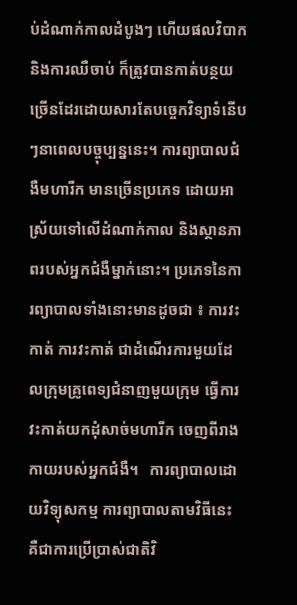ប់ដំណាក់កាលដំបូងៗ ហើយផលវិបាក និងការឈឺចាប់ ក៏ត្រូវបានកាត់បន្ថយច្រើនដែរដោយសារតែបច្ចេកវិទ្យាទំនើបៗនាពេលបច្ចុប្បន្ននេះ។ ការព្យាបាលជំងឺមហារីក មានច្រើនប្រភេទ ដោយអាស្រ័យទៅលើដំណាក់កាល និងស្ថានភាពរបស់អ្នកជំងឺម្នាក់នោះ។ ប្រភេទនៃការព្យាបាលទាំងនោះមានដូចជា ៖ ការវះកាត់ ការវះកាត់ ជាដំណើរការមួយដែលក្រុមគ្រូពេទ្យជំនាញមួយក្រុម ធ្វើការវះកាត់យកដុំសាច់មហារីក ចេញពីរាងកាយរបស់អ្នកជំងឺ។   ការព្យាបាលដោយវិទ្យុសកម្ម ការព្យាបាលតាមវិធីនេះ គឺជាការប្រើប្រាស់ជាតិវិ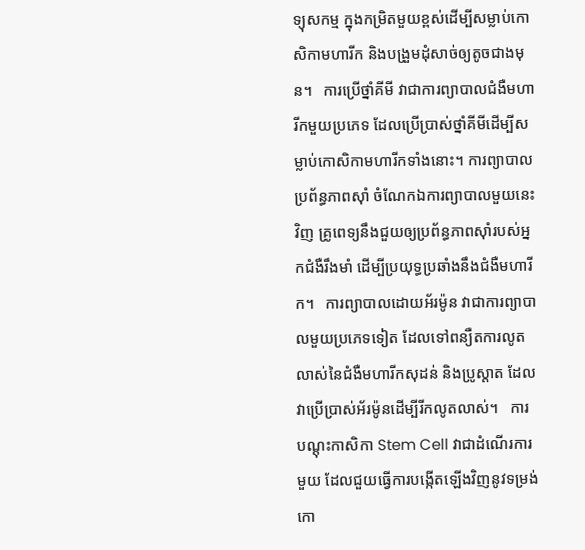ទ្យុសកម្ម ក្នុងកម្រិតមួយខ្ពស់ដើម្បីសម្លាប់កោសិកាមហារីក និងបង្រួមដុំសាច់ឲ្យតូចជាងមុន។   ការប្រើថ្នាំគីមី វាជាការព្យាបាលជំងឺមហារីកមួយប្រភេទ ដែលប្រើប្រាស់ថ្នាំគីមីដើម្បីសម្លាប់កោសិកាមហារីកទាំងនោះ។ ការព្យាបាលប្រព័ន្ធភាពស៊ាំ ចំណែកឯការព្យាបាលមួយនេះវិញ គ្រូពេទ្យនឹងជួយឲ្យប្រព័ន្ធភាពស៊ាំរបស់អ្នកជំងឺរឹងមាំ ដើម្បីប្រយុទ្ធប្រឆាំងនឹងជំងឺមហារីក។   ការព្យាបាលដោយអ័រម៉ូន វាជាការព្យាបាលមួយប្រភេទទៀត ដែលទៅពន្យឺតការលូតលាស់នៃជំងឺមហារីកសុដន់ និងប្រូស្តាត ដែលវាប្រើប្រាស់អ័រម៉ូនដើម្បីរីកលូតលាស់។   ការបណ្តុះកាសិកា Stem Cell វាជាដំណើរការមួយ ដែលជួយធ្វើការបង្កើតឡើងវិញនូវទម្រង់កោ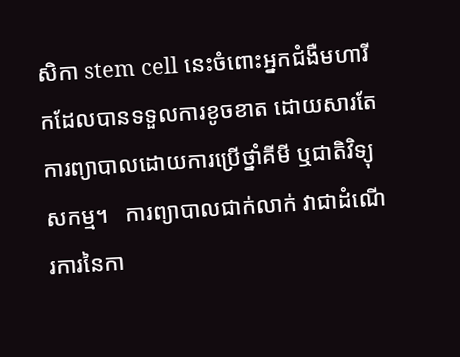សិកា stem cell នេះចំពោះអ្នកជំងឺមហារីកដែលបានទទួលការខូចខាត ដោយសារតែការព្យាបាលដោយការប្រើថ្នាំគីមី ឬជាតិវិទ្យុសកម្ម។   ការព្យាបាលជាក់លាក់ វាជាដំណើរការនៃកា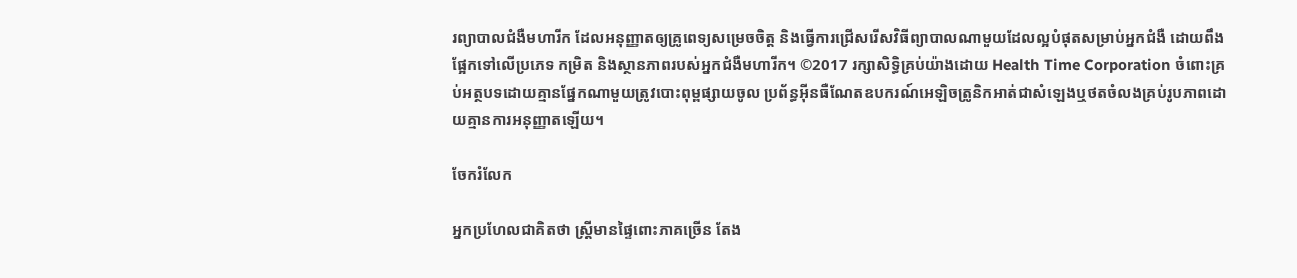រព្យាបាលជំងឺមហារីក ដែលអនុញ្ញាតឲ្យគ្រូពេទ្យសម្រេចចិត្ត និងធ្វើការជ្រើសរើសវិធីព្យាបាលណាមួយដែលល្អបំផុតសម្រាប់អ្នកជំងឺ ដោយពឹងផ្អែកទៅលើប្រភេទ កម្រិត និងស្ថានភាពរបស់អ្នកជំងឺមហារីក។ ©2017 រក្សាសិទ្ធិគ្រប់យ៉ាងដោយ Health Time Corporation ចំពោះគ្រប់អត្ថបទដោយគ្មានផ្នែកណាមួយត្រូវបោះពុម្ពផ្សាយចូល ប្រព័ន្ធអ៊ីនធឺណែតឧបករណ៍អេឡិចត្រូនិកអាត់ជាសំឡេងឬថតចំលងគ្រប់រូបភាពដោយគ្មានការអនុញ្ញាតឡើយ។

ចែករំលែក

អ្នកប្រហែលជាគិតថា ស្រ្តីមានផ្ទៃពោះភាគច្រើន តែង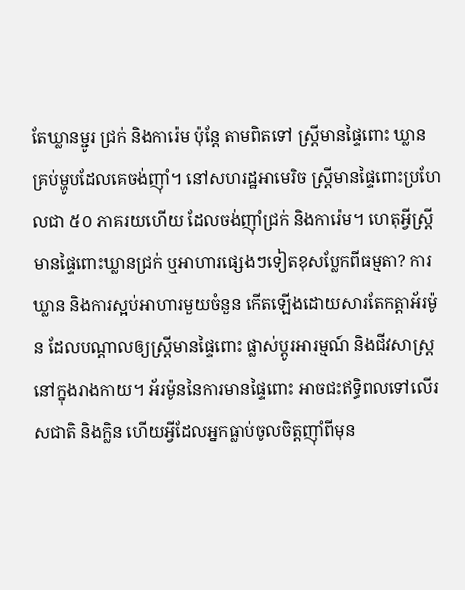តែឃ្លានម្ជូរ ជ្រក់ និងការ៉េម ប៉ុន្តែ តាមពិតទៅ ស្រ្តីមានផ្ទៃពោះ ឃ្លានគ្រប់ម្ហូបដែលគេចង់ញ៉ាំ។ នៅសហរដ្ឋអាមេរិច ស្រ្តីមានផ្ទៃពោះប្រហែលជា ៥០ ភាគរយហើយ ដែលចង់ញ៉ាំជ្រក់ និងការ៉េម។ ហេតុអ្វីស្រ្តីមានផ្ទៃពោះឃ្លានជ្រក់ ឬអាហារផ្សេងៗទៀតខុសប្លែកពីធម្មតា? ការឃ្លាន និងការស្អប់អាហារមួយចំនួន កើតឡើងដោយសារតែកត្តាអ័រម៉ូន ដែលបណ្តាលឲ្យស្រ្តីមានផ្ទៃពោះ ផ្លាស់ប្តូរអារម្មណ៍ និងជីវសាស្រ្តនៅក្នុងរាងកាយ។ អ័រម៉ូននៃការមានផ្ទៃពោះ អាចជះឥទ្ធិពលទៅលើរសជាតិ និងក្លិន ហើយអ្វីដែលអ្នកធ្លាប់ចូលចិត្តញ៉ាំពីមុន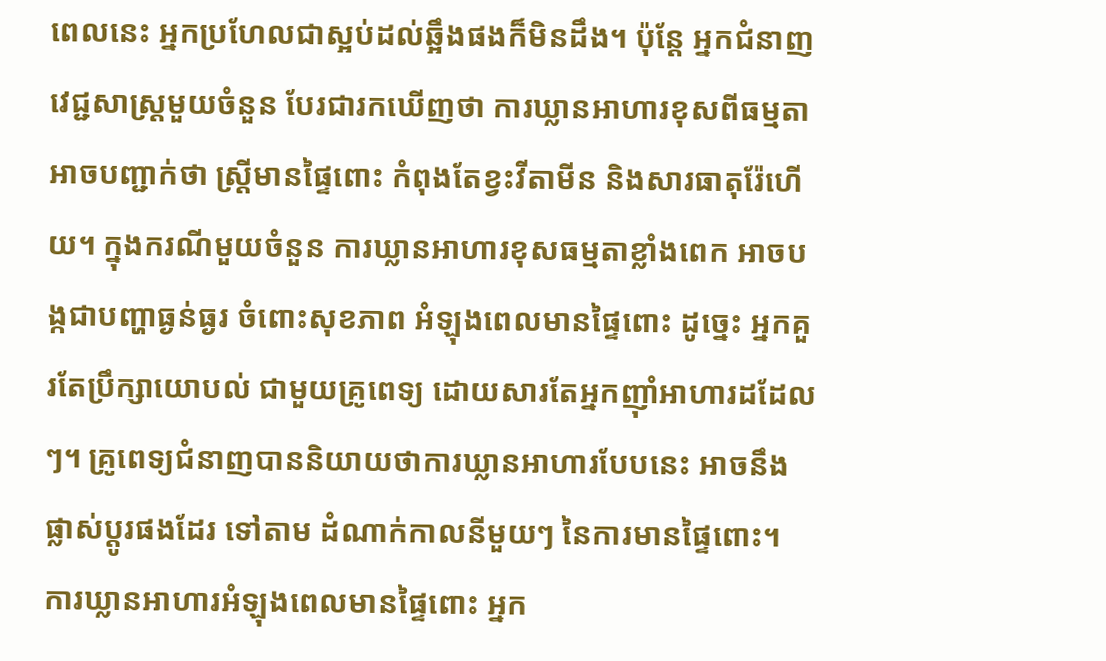ពេលនេះ អ្នកប្រហែលជាស្អប់ដល់ឆ្អឹងផងក៏មិនដឹង។ ប៉ុន្តែ អ្នកជំនាញវេជ្ជសាស្រ្តមួយចំនួន បែរជារកឃើញថា ការឃ្លានអាហារខុសពីធម្មតា អាចបញ្ជាក់ថា ស្រ្តីមានផ្ទៃពោះ កំពុងតែខ្វះវីតាមីន និងសារធាតុរ៉ែហើយ។ ក្នុងករណីមួយចំនួន ការឃ្លានអាហារខុសធម្មតាខ្លាំងពេក អាចបង្កជាបញ្ហាធ្ងន់ធ្ងរ ចំពោះសុខភាព អំឡុងពេលមានផ្ទៃពោះ ដូច្នេះ អ្នកគួរតែប្រឹក្សាយោបល់ ជាមួយគ្រូពេទ្យ ដោយសារតែអ្នកញ៉ាំអាហារដដែលៗ។ គ្រូពេទ្យជំនាញបាននិយាយថាការឃ្លានអាហារបែបនេះ អាចនឹងផ្លាស់ប្តូរផងដែរ ទៅតាម ដំណាក់កាលនីមួយៗ នៃការមានផ្ទៃពោះ។ ការឃ្លានអាហារអំឡុងពេលមានផ្ទៃពោះ អ្នក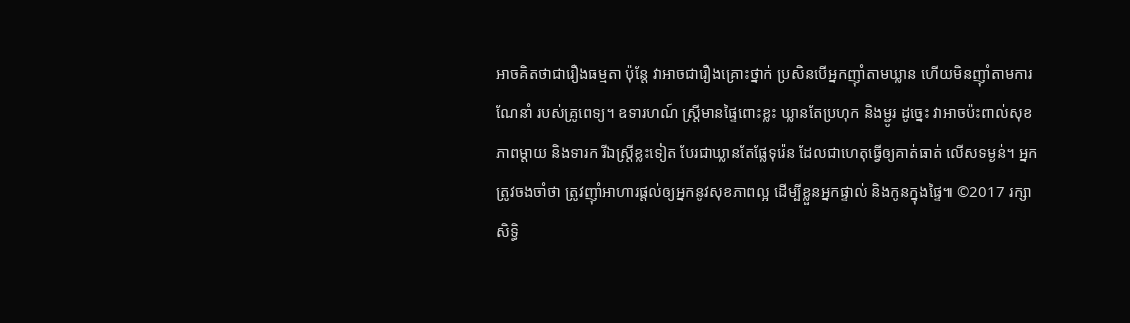អាចគិតថាជារឿងធម្មតា ប៉ុន្តែ វាអាចជារឿងគ្រោះថ្នាក់ ប្រសិនបើអ្នកញ៉ាំតាមឃ្លាន ហើយមិនញ៉ាំតាមការណែនាំ របស់គ្រូពេទ្យ។ ឧទារហណ៍ ស្រ្តីមានផ្ទៃពោះខ្លះ ឃ្លានតែប្រហុក និងម្ជូរ ដូច្នេះ វាអាចប៉ះពាល់សុខភាពម្តាយ និងទារក រីឯស្រ្តីខ្លះទៀត បែរជាឃ្លានតែផ្លែទុរ៉េន ដែលជាហេតុធ្វើឲ្យគាត់ធាត់ លើសទម្ងន់។ អ្នកត្រូវចងចាំថា ត្រូវញ៉ាំអាហារផ្តល់ឲ្យអ្នកនូវសុខភាពល្អ ដើម្បីខ្លួនអ្នកផ្ទាល់ និងកូនក្នុងផ្ទៃ៕ ©2017 រក្សាសិទ្ធិ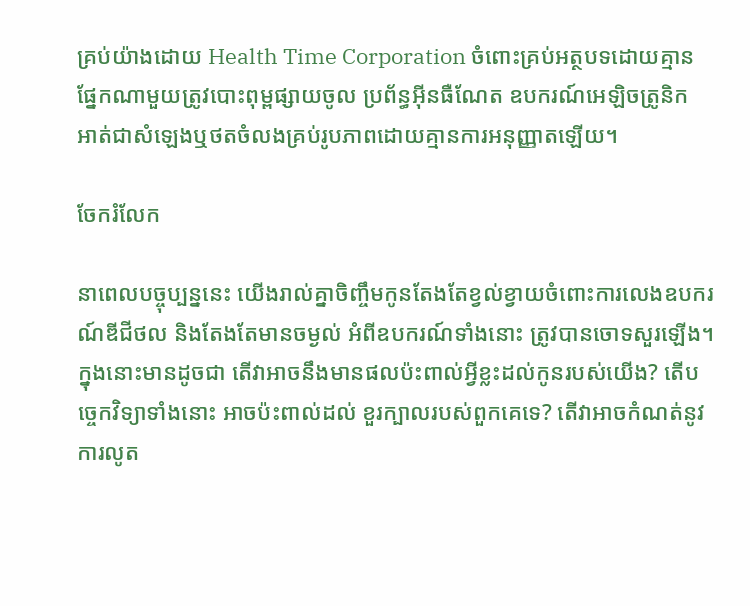គ្រប់យ៉ាងដោយ Health Time Corporation ចំពោះគ្រប់អត្ថបទដោយគ្មានផ្នែកណាមួយត្រូវបោះពុម្ពផ្សាយចូល ប្រព័ន្ធអ៊ីនធឺណែត ឧបករណ៍អេឡិចត្រូនិក អាត់ជាសំឡេងឬថតចំលងគ្រប់រូបភាពដោយគ្មានការអនុញ្ញាតឡើយ។

ចែករំលែក

នាពេលបច្ចុប្បន្ននេះ យើងរាល់គ្នាចិញ្ចឹមកូនតែងតែខ្វល់ខ្វាយចំពោះការលេងឧបករណ៍ឌីជីថល និងតែងតែមានចម្ងល់ អំពីឧបករណ៍ទាំងនោះ ត្រូវបានចោទសួរឡើង។ ក្នុងនោះមានដូចជា តើវាអាចនឹងមានផលប៉ះពាល់អ្វីខ្លះដល់កូនរបស់យើង? តើបច្ចេកវិទ្យាទាំងនោះ អាចប៉ះពាល់ដល់ ខួរក្បាលរបស់ពួកគេទេ? តើវាអាចកំណត់នូវការលូត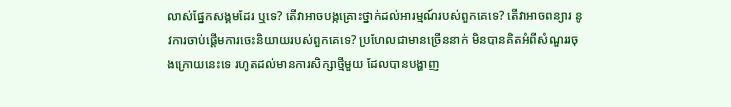លាស់ផ្នែកសង្គមដែរ ឬទេ? តើវាអាចបង្កគ្រោះថ្នាក់ដល់អារម្មណ៍របស់ពួកគេទេ? តើវាអាចពន្យារ នូវការចាប់ផ្ដើមការចេះនិយាយរបស់ពួកគេទេ? ប្រហែលជាមានច្រើននាក់ មិនបានគិតអំពីសំណួររចុងក្រោយនេះទេ រហូតដល់មានការសិក្សាថ្មីមួយ ដែលបានបង្ហាញ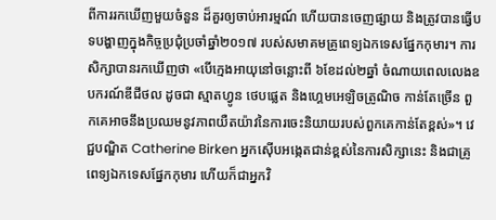ពីការរកឃើញមួយចំនួន ដ៏គួរឲ្យចាប់អារម្មណ៍ ហើយបានចេញផ្សាយ និងត្រូវបានធ្វើបទបង្ហាញក្នុងកិច្ចប្រជុំប្រចាំឆ្នាំ២០១៧ របស់សមាគមគ្រូពេទ្យឯកទេសផ្នែកកុមារ។ ការសិក្សាបានរកឃើញថា «បើក្មេងអាយុនៅចន្លោះពី ៦ខែដល់២ឆ្នាំ ចំណាយពេលលេងឧបករណ៍ឌីជីថល ដូចជា ស្មាតហ្វូន ថេបផ្លេត និងហ្គេមអេឡិចត្រូណិច កាន់តែច្រើន ពួកគេអាចនឹងប្រឈមនូវភាពយឺតយ៉ាវនៃការចេះនិយាយរបស់ពួកគេកាន់តែខ្ពស់»។ វេជ្ជបណ្ឌិត Catherine Birken អ្នកស៊ើបអង្កេតជាន់ខ្ពស់នៃការសិក្សានេះ និងជាគ្រូពេទ្យឯកទេសផ្នែកកុមារ ហើយក៏ជាអ្នកវិ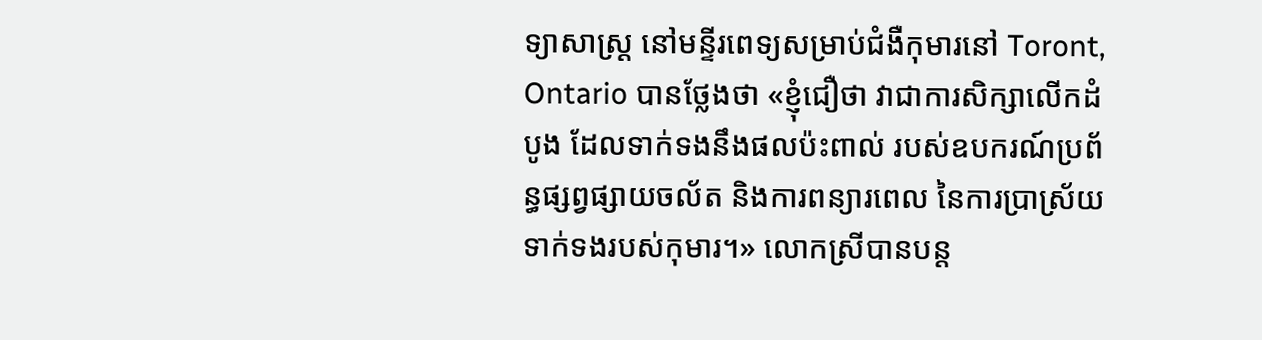ទ្យាសាស្ដ្រ នៅមន្ទីរពេទ្យសម្រាប់ជំងឺកុមារនៅ Toront, Ontario បានថ្លែងថា «ខ្ញុំជឿថា វាជាការសិក្សាលើកដំបូង ដែលទាក់ទងនឹងផលប៉ះពាល់ របស់ឧបករណ៍ប្រព័ន្ធផ្សព្វផ្សាយចល័ត និងការពន្យារពេល នៃការប្រាស្រ័យទាក់ទងរបស់កុមារ។» លោកស្រីបានបន្ត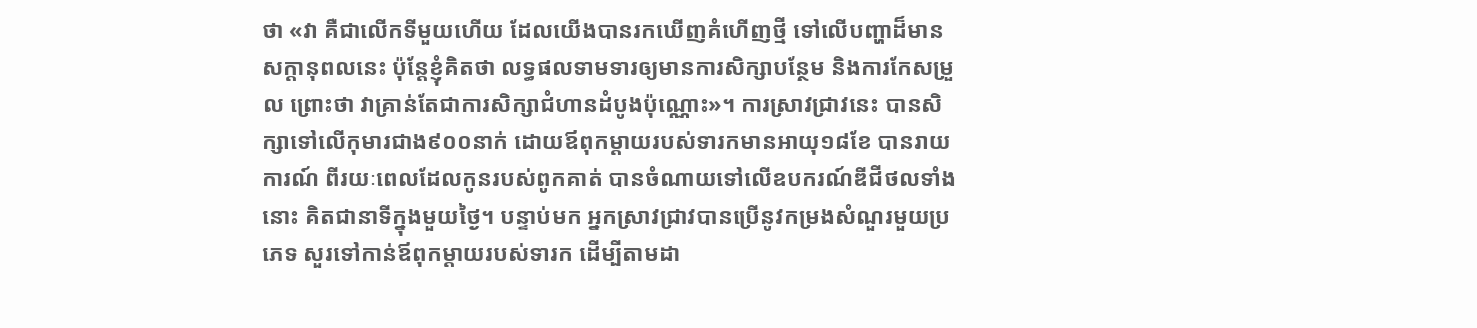ថា «វា គឺជាលើកទីមួយហើយ ដែលយើងបានរកឃើញគំហើញថ្មី ទៅលើបញ្ហាដ៏មានសក្ដានុពលនេះ ប៉ុន្តែខ្ញុំគិតថា លទ្ធផលទាមទារឲ្យមានការសិក្សាបន្ថែម និងការកែសម្រួល ព្រោះថា វាគ្រាន់តែជាការសិក្សាជំហានដំបូងប៉ុណ្ណោះ»។ ការស្រាវជ្រាវនេះ បានសិក្សាទៅលើកុមារជាង៩០០នាក់ ដោយឪពុកម្ដាយរបស់ទារកមានអាយុ១៨ខែ បានរាយការណ៍ ពីរយៈពេលដែលកូនរបស់ពូកគាត់ បានចំណាយទៅលើឧបករណ៍ឌីជីថលទាំងនោះ គិតជានាទីក្នុងមួយថ្ងៃ។ បន្ទាប់មក អ្នកស្រាវជ្រាវបានប្រើនូវកម្រងសំណួរមួយប្រភេទ សួរទៅកាន់ឪពុកម្ដាយរបស់ទារក ដើម្បីតាមដា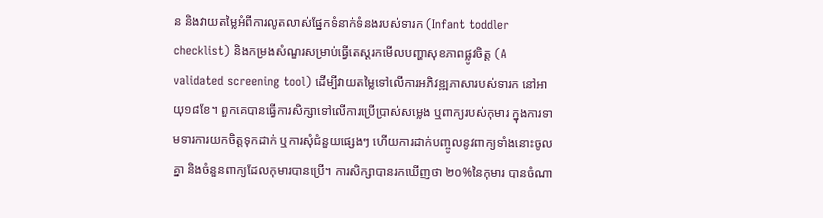ន និងវាយតម្លៃអំពីការលូតលាស់ផ្នែកទំនាក់ទំនងរបស់ទារក (Infant toddler checklist) និងកម្រងសំណួរសម្រាប់ធ្វើតេស្ដរកមើលបញ្ហាសុខភាពផ្លូវចិត្ត (A validated screening tool) ដើម្បីវាយតម្លៃទៅលើការអភិវឌ្ឍភាសារបស់ទារក នៅអាយុ១៨ខែ។ ពួកគេបានធ្វើការសិក្សាទៅលើការប្រើប្រាស់សម្លេង ឬពាក្យរបស់កុមារ ក្នុងការទាមទារការយកចិត្តទុកដាក់ ឬការសុំជំនួយផ្សេងៗ ហើយការដាក់បញ្ចូលនូវពាក្យទាំងនោះចូលគ្នា និងចំនួនពាក្យដែលកុមារបានប្រើ។ ការសិក្សាបានរកឃើញថា ២០%នៃកុមារ បានចំណា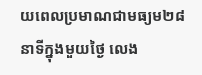យពេលប្រមាណជាមធ្យម២៨នាទីក្នុងមួយថ្ងៃ លេង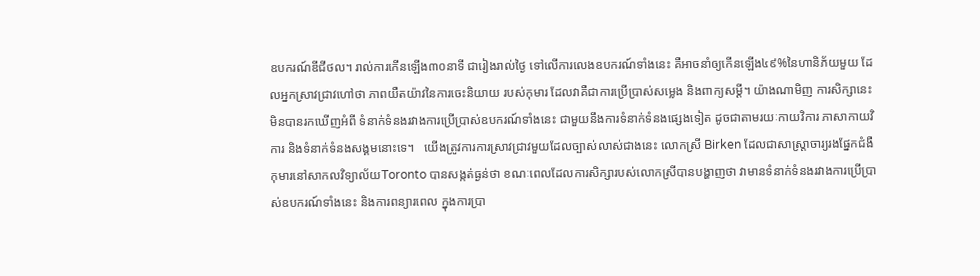ឧបករណ៍ឌីជីថល។ រាល់ការកើនឡើង៣០នាទី ជារៀងរាល់ថ្ងៃ ទៅលើការលេងឧបករណ៍ទាំងនេះ គឺអាចនាំឲ្យកើនឡើង៤៩%នៃហានិភ័យមួយ ដែលអ្នកស្រាវជ្រាវហៅថា ភាពយឺតយ៉ាវនៃការចេះនិយាយ របស់កុមារ ដែលវាគឺជាការប្រើប្រាស់សម្លេង និងពាក្យសម្ដី។ យ៉ាងណាមិញ ការសិក្សានេះ មិនបានរកឃើញអំពី ទំនាក់ទំនងរវាងការប្រើប្រាស់ឧបករណ៍ទាំងនេះ ជាមួយនឹងការទំនាក់ទំនងផ្សេងទៀត ដូចជាតាមរយៈកាយវិការ ភាសាកាយវិការ និងទំនាក់ទំនងសង្គមនោះទេ។   យើងត្រូវការការស្រាវជ្រាវមួយដែលច្បាស់លាស់ជាងនេះ លោកស្រី Birken ដែលជាសាស្ដ្រាចារ្យរងផ្នែកជំងឺកុមារនៅសាកលវិទ្យាល័យToronto បានសង្កត់ធ្ងន់ថា ខណៈពេលដែលការសិក្សារបស់លោកស្រីបានបង្ហាញថា វាមានទំនាក់ទំនងរវាងការប្រើប្រាស់ឧបករណ៍ទាំងនេះ និងការពន្យារពេល ក្នុងការប្រា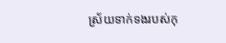ស្រ័យទាក់ទងរបស់កុ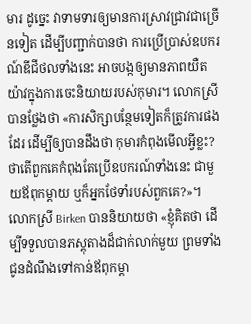មារ ដូច្នេះ វាទាមទារឲ្យមានការស្រាវជ្រាវជាច្រើនទៀត ដើម្បីបញ្ជាក់បានថា ការប្រើប្រាស់ឧបករណ៍ឌីជីថលទាំងនេះ អាចបង្កឲ្យមានភាពយឺតយ៉ាវក្នុងការចេះនិយាយរបស់កុមារ។ លោកស្រីបានថ្លែងថា «ការសិក្សាបន្ថែមទៀតក៏ត្រូវការផងដែរ ដើម្បីឲ្យបានដឹងថា កុមារកំពុងមើលអ្វីខ្លះ? ថាតើពួកគេកំពុងតែប្រើឧបករណ៍ទាំងនេះ ជាមួយឪពុកម្ដាយ ឬក៏អ្នកថែទាំរបស់ពួកគេ?»។ លោកស្រី Birken បាននិយាយថា «ខ្ញុំគិតថា ដើម្បីទទួលបានភស្ដុតាងដ៏ជាក់លាក់មួយ ព្រមទាំងជូនដំណឹងទៅកាន់ឪពុកម្ដា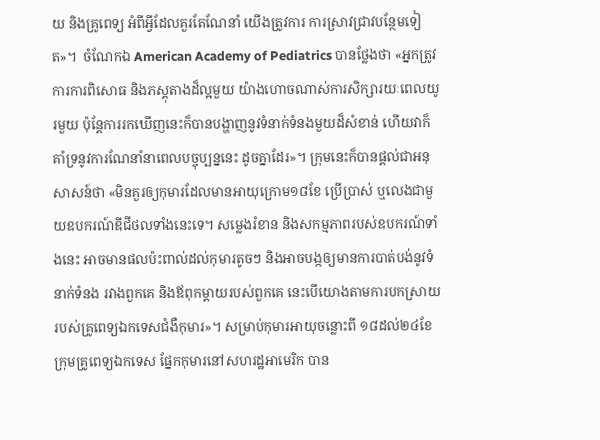យ និងគ្រូពេទ្យ អំពីអ្វីដែលគួរតែណែនាំ យើងត្រូវការ ការស្រាវជ្រាវបន្ថែមទៀត»។  ចំណែកឯ American Academy of Pediatrics បានថ្លែងថា «អ្នកត្រូវការការពិសោធ និងភស្ដុតាងដ៏ល្អមួយ យ៉ាងហោចណាស់ការសិក្សារយៈពេលយូរមួយ ប៉ុន្តែការរកឃើញនេះក៏បានបង្ហាញនូវទំនាក់ទំនងមួយដ៏សំខាន់ ហើយវាក៏គាំទ្រនូវការណែនាំនាពេលបច្ចុប្បន្ននេះ ដូចគ្នាដែរ»។ ក្រុមនេះក៏បានផ្ដល់ជាអនុសាសន៍ថា «មិនគួរឲ្យកុមារដែលមានអាយុក្រោម១៨ខែ ប្រើប្រាស់ ឬលេងជាមួយឧបករណ៍ឌីជីថលទាំងនេះទេ។ សម្លេងរំខាន និងសកម្មភាពរបស់ឧបករណ៍ទាំងនេះ អាចមានផលប៉ះពាល់ដល់កុមារតូចៗ និងអាចបង្កឲ្យមានការបាត់បង់នូវទំនាក់ទំនង រវាងពួកគេ និងឪពុកម្ដាយរបស់ពួកគេ នេះបើយោងតាមការបកស្រាយរបស់គ្រូពេទ្យឯកទេសជំងឺកុមារ»។ សម្រាប់កុមារអាយុចន្លោះពី ១៨ដល់២៤ខែ ក្រុមគ្រូពេទ្យឯកទេស ផ្នែកកុមារនៅសហរដ្ឋអាមេរិក បាន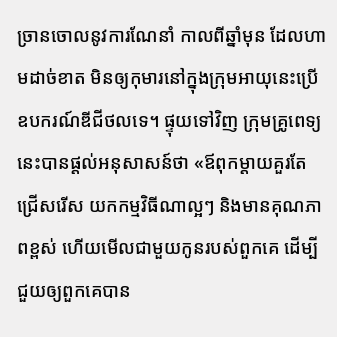ច្រានចោលនូវការណែនាំ កាលពីឆ្នាំមុន ដែលហាមដាច់ខាត មិនឲ្យកុមារនៅក្នុងក្រុមអាយុនេះប្រើឧបករណ៍ឌីជីថលទេ។ ផ្ទុយទៅវិញ ក្រុមគ្រូពេទ្យនេះបានផ្ដល់អនុសាសន៍ថា «ឪពុកម្ដាយគួរតែជ្រើសរើស យកកម្មវិធីណាល្អៗ និងមានគុណភាពខ្ពស់ ហើយមើលជាមួយកូនរបស់ពួកគេ ដើម្បីជួយឲ្យពួកគេបាន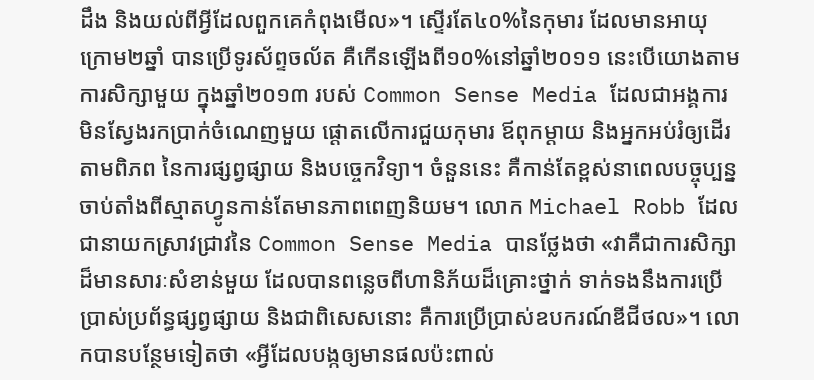ដឹង និងយល់ពីអ្វីដែលពួកគេកំពុងមើល»។ ស្ទើរតែ៤០%នៃកុមារ ដែលមានអាយុក្រោម២ឆ្នាំ បានប្រើទូរស័ព្ទចល័ត គឺកើនឡើងពី១០%នៅឆ្នាំ២០១១ នេះបើយោងតាមការសិក្សាមួយ ក្នុងឆ្នាំ២០១៣ របស់ Common Sense Media ដែលជាអង្គការមិនស្វែងរកប្រាក់ចំណេញមួយ ផ្ដោតលើការជួយកុមារ ឪពុកម្ដាយ និងអ្នកអប់រំឲ្យដើរតាមពិភព នៃការផ្សព្វផ្សាយ និងបច្ចេកវិទ្យា។ ចំនួននេះ គឺកាន់តែខ្ពស់នាពេលបច្ចុប្បន្ន ចាប់តាំងពីស្មាតហ្វូនកាន់តែមានភាពពេញនិយម។ លោក Michael Robb ដែលជានាយកស្រាវជ្រាវនៃ Common Sense Media បានថ្លែងថា «វាគឺជាការសិក្សាដ៏មានសារៈសំខាន់មួយ ដែលបានពន្លេចពីហានិភ័យដ៏គ្រោះថ្នាក់ ទាក់ទងនឹងការប្រើប្រាស់ប្រព័ន្ធផ្សព្វផ្សាយ និងជាពិសេសនោះ គឺការប្រើប្រាស់ឧបករណ៍ឌីជីថល»។ លោកបានបន្ថែមទៀតថា «អ្វីដែលបង្កឲ្យមានផលប៉ះពាល់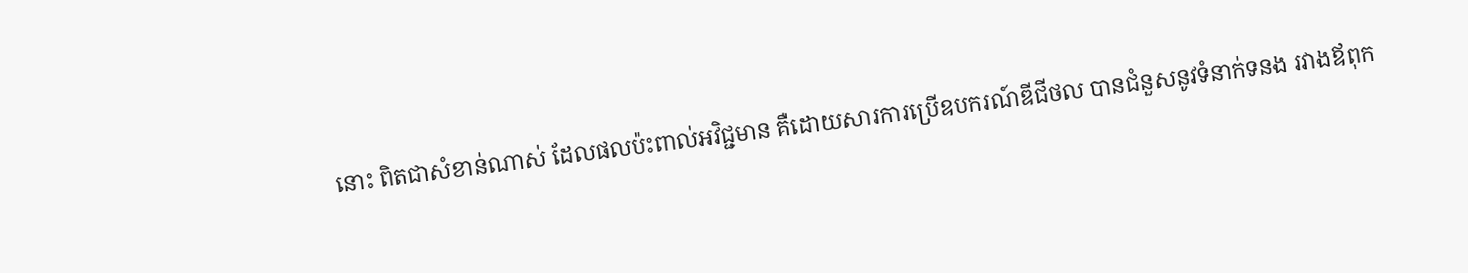នោះ ពិតជាសំខាន់ណាស់ ដែលផលប៉ះពាល់អវិជ្ជមាន គឺដោយសារការប្រើឧបករណ៍ឌីជីថល បានជំនួសនូវទំនាក់ទនង រវាងឪពុក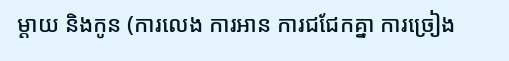ម្ដាយ និងកូន (ការលេង ការអាន ការជជែកគ្នា ការច្រៀង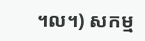។ល។) សកម្ម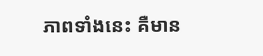ភាពទាំងនេះ គឺមាន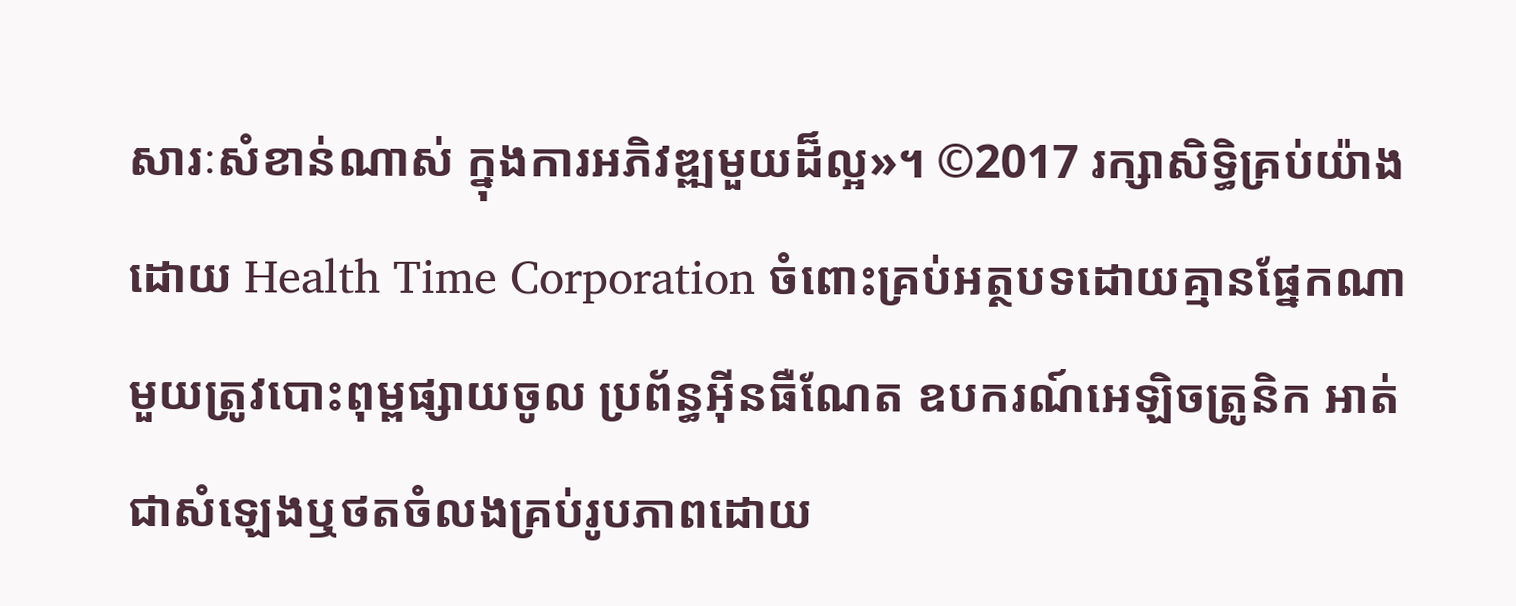សារៈសំខាន់ណាស់ ក្នុងការអភិវឌ្ឍមួយដ៏ល្អ»។ ©2017 រក្សាសិទ្ធិគ្រប់យ៉ាងដោយ Health Time Corporation ចំពោះគ្រប់អត្ថបទដោយគ្មានផ្នែកណាមួយត្រូវបោះពុម្ពផ្សាយចូល ប្រព័ន្ធអ៊ីនធឺណែត ឧបករណ៍អេឡិចត្រូនិក អាត់ជាសំឡេងឬថតចំលងគ្រប់រូបភាពដោយ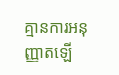គ្មានការអនុញ្ញាតឡើ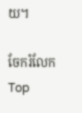យ។

ចែករំលែក
Top